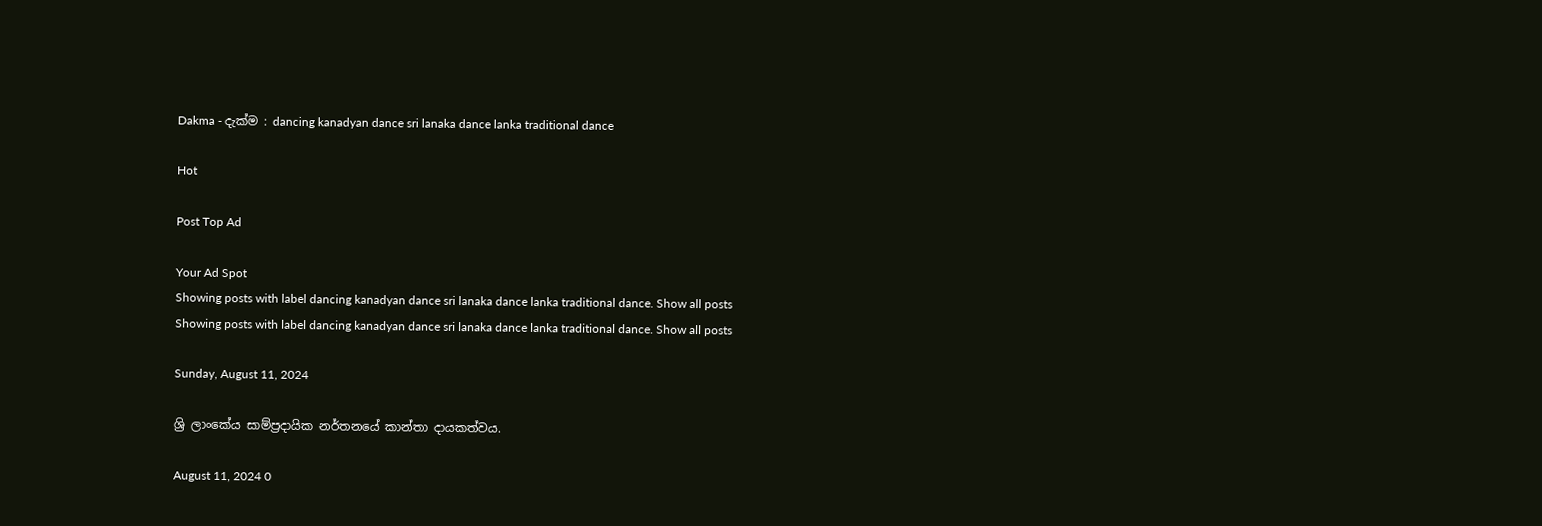Dakma - දැක්ම : dancing kanadyan dance sri lanaka dance lanka traditional dance

Hot

Post Top Ad

Your Ad Spot
Showing posts with label dancing kanadyan dance sri lanaka dance lanka traditional dance. Show all posts
Showing posts with label dancing kanadyan dance sri lanaka dance lanka traditional dance. Show all posts

Sunday, August 11, 2024

ශ්‍රි ලාංකේය සාම්ප්‍රදායික නර්තනයේ කාන්තා දායකත්වය.

August 11, 2024 0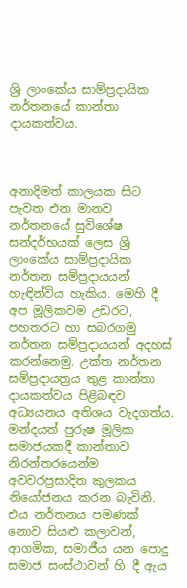ශ්‍රි ලාංකේය සාම්ප්‍රදායික නර්තනයේ කාන්තා දායකත්වය.



අනාදිමත් කාලයක සිට පැවත එන මානව නර්තනයේ සුවිශේෂ සන්දර්භයක් ලෙස ශ්‍රි ලාංකේය සාම්ප්‍රදායික නර්තන සම්ප්‍රදායයන් හැඳින්විය හැකිය. මෙහි දී අප මූලිකවම උඩරට, පහතරට හා සබරගමු නර්තන සම්ප්‍රදායයන් අදහස් කරන්නෙමු. උක්ත නර්තන සම්ප්‍රදායත්‍රය තුළ කාන්තා දායකත්වය පිළිබඳව අධ්‍යයනය අතිශය වැදගත්ය. මන්දයත් පුරුෂ මූලික සමාජයකදී කාන්තාව නිරන්තරයෙන්ම  අවවරප්‍රසාදිත කුලකය නියෝජනය කරන බැවිනි. එය නර්තනය පමණක් නොව සියළු කලාවන්, ආගමික, සමාජීය යන පොදු සමාජ සංස්ථාවන් හි දී ඇය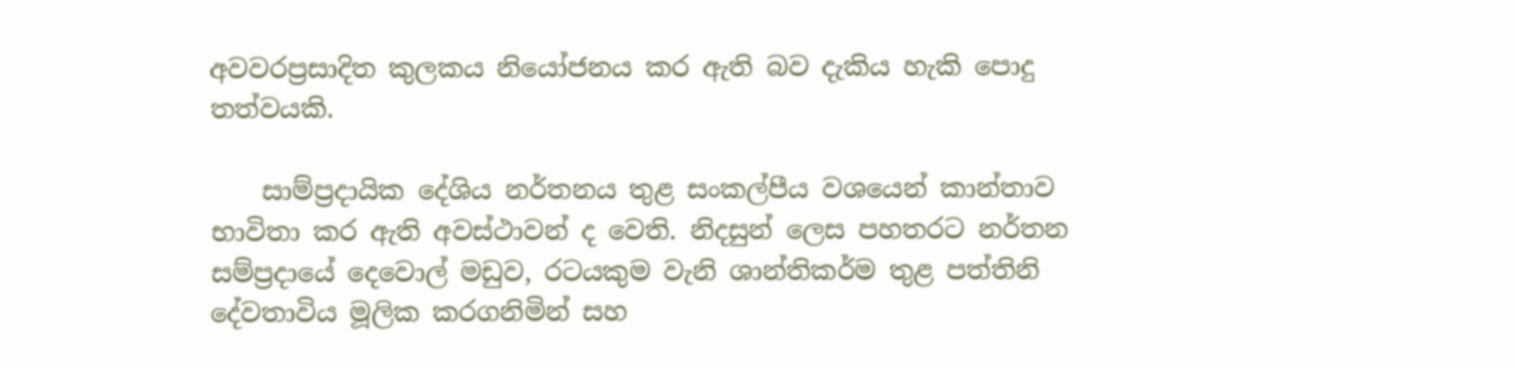අවවරප්‍රසාදිත කුලකය නියෝජනය කර ඇති බව දැකිය හැකි පොදු තත්වයකි.

    සාම්ප්‍රදායික දේශිය නර්තනය තුළ සංකල්පීය වශයෙන් කාන්තාව භාවිතා කර ඇති අවස්ථාවන් ද වෙති. නිදසුන් ලෙස පහතරට නර්තන සම්ප්‍රදායේ දෙවොල් මඩුව, රටයකුම වැනි ශාන්තිකර්ම තුළ පත්තිනි දේවතාවිය මූලික කරගනිමින් සහ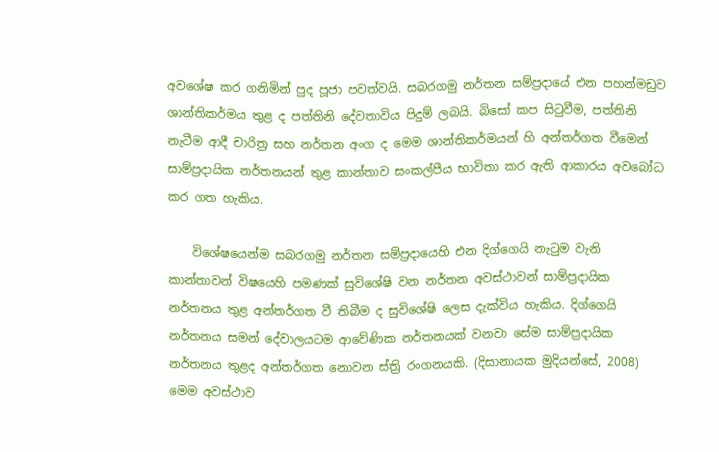අවශේෂ කර ගනිමින් පුද පූජා පවත්වයි. සබරගමු නර්තන සම්ප්‍රදායේ එන පහන්මඩුව ශාන්තිකර්මය තුළ ද පත්තිනි දේවතාවිය පිදුම් ලබයි. බිසෝ කප සිටුවීම, පත්තිනි නැටීම ආදී චාරිත්‍ර සහ නර්තන අංග ද මෙම ශාන්තිකර්මයන් හි අන්තර්ගත වීමෙන් සාම්ප්‍රදායික නර්තනයන් තුළ කාන්තාව සංකල්පීය භාවිතා කර ඇති ආකාරය අවබෝධ කර ගත හැකිය.

    විශේෂයෙන්ම සබරගමු නර්තන සම්ප්‍රදායෙහි එන දිග්ගෙයි නැටුම වැනි කාන්තාවන් විෂයෙහි පමණක් සුවිශේෂි වන නර්තන අවස්ථාවන් සාම්ප්‍රදායික නර්තනය තුළ අන්තර්ගත වී තිබීම ද සුවිශේෂි ලෙස දැක්විය හැකිය. දිග්ගෙයි නර්තනය සමන් දේවාලයටම ආවේණික නර්තනයක් වනවා සේම සාම්ප්‍රදායික නර්තනය තුළද අන්තර්ගත නොවන ස්ත්‍රි රංගනයකි. (දිසානායක මුදියන්සේ, 2008) මෙම අවස්ථාව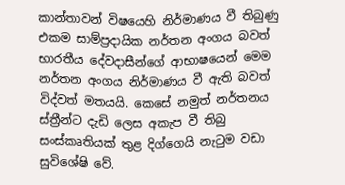කාන්තාවන් විෂයෙහි නිර්මාණය වී තිබුණු එකම සාම්ප්‍රදායික නර්තන අංගය බවත් භාරතීය දේවදාසීන්ගේ ආභාෂයෙන් මෙම නර්තන අංගය නිර්මාණය වී ඇති බවත් විද්වත් මතයයි. කෙසේ නමුත් නර්තනය ස්ත්‍රීන්ට දැඩි ලෙස අකැප වී තිබු සංස්කෘතියක් තුළ දිග්ගෙයි නැටුම වඩා සුවිශේෂි වේ.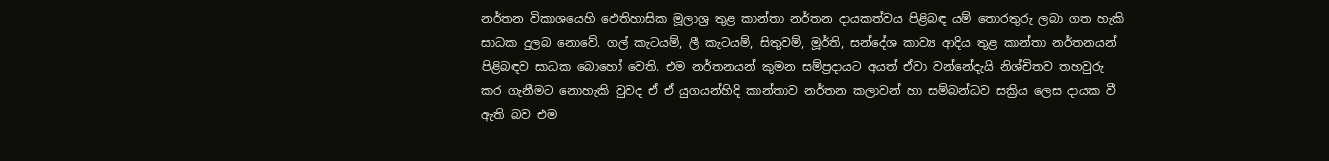නර්තන විකාශයෙහි ඵෙතිහාසික මූලාශ්‍ර තුළ කාන්තා නර්තන දායකත්වය පිළිබඳ යම් තොරතුරු ලබා ගත හැකි සාධක දුලබ නොවේ. ගල් කැටයම්, ලී කැටයම්, සිතුවම්, මූර්ති, සන්දේශ කාව්‍ය ආදිය තුළ කාන්තා නර්තනයන් පිළිබඳව සාධක බොහෝ වෙති. එම නර්තනයන් කුමන සම්ප්‍රදායට අයත් ඒවා වන්නේදැයි නිශ්චිතව තහවුරු කර ගැනීමට නොහැකි වුවද ඒ ඒ යුගයන්හිදි කාන්තාව නර්තන කලාවන් හා සම්බන්ධව සක්‍රිය ලෙස දායක වී ඇති බව එම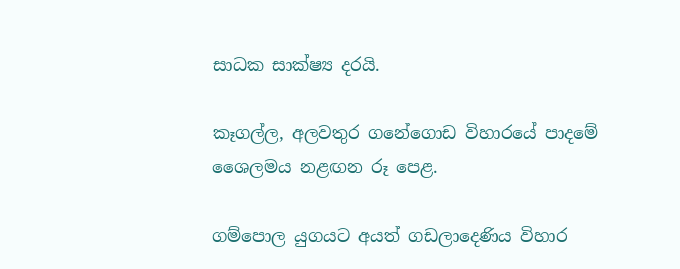සාධක සාක්ෂ්‍ය දරයි.

කෑගල්ල, අලවතුර ගනේගොඩ විහාරයේ පාදමේ ශෛලමය නළඟන රූ පෙළ.

ගම්පොල යුගයට අයත් ගඩලාදෙණිය විහාර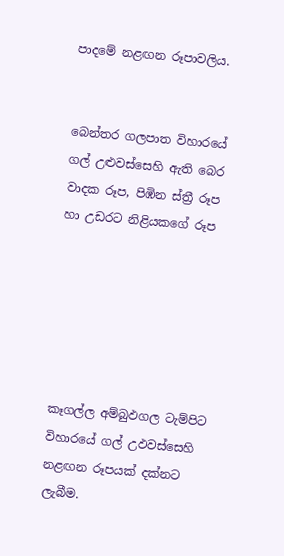පාදමේ නළඟන රූපාවලිය.


බෙන්තර ගලපාත විහාරයේ ගල් උළුවස්සෙහි ඇති බෙර වාදක රූප, පිඹින ස්ත්‍රී රූප හා උඩරට නිළියකගේ රූප






කෑගල්ල අම්බුඵගල ටැම්පිට විහාරයේ ගල් උඵවස්සෙහි නළඟන රූපයක් දක්නට ලැබීම.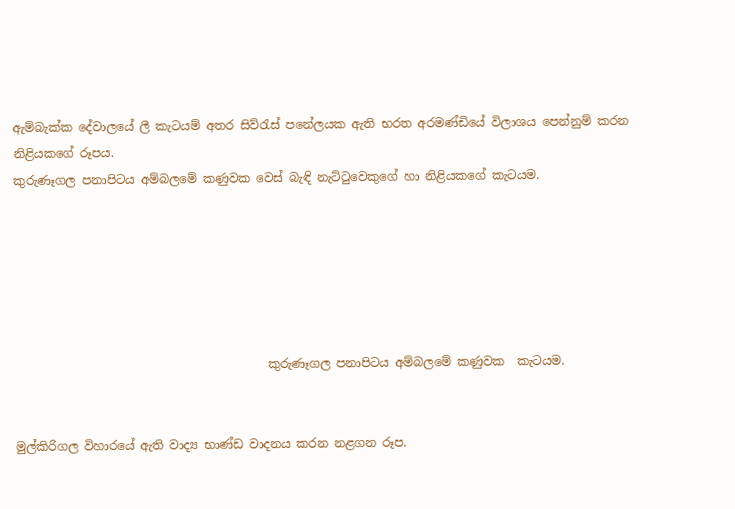ඇම්බැක්ක දේවාලයේ ලී කැටයම් අතර සිව්රැස් පනේලයක ඇති භරත අරමණ්ඩියේ විලාශය පෙන්නුම් කරන නිළියකගේ රූපය.
කුරුණෑගල පනාපිටය අම්බලමේ කණුවක වෙස් බැඳි නැට්ටුවෙකුගේ හා නිළියකගේ කැටයම.






                                          කුරුණෑගල පනාපිටය අම්බලමේ කණුවක  කැටයම.


මුල්කිරිගල විහාරයේ ඇති වාද්‍ය භාණ්ඩ වාදනය කරන නළගන රූප.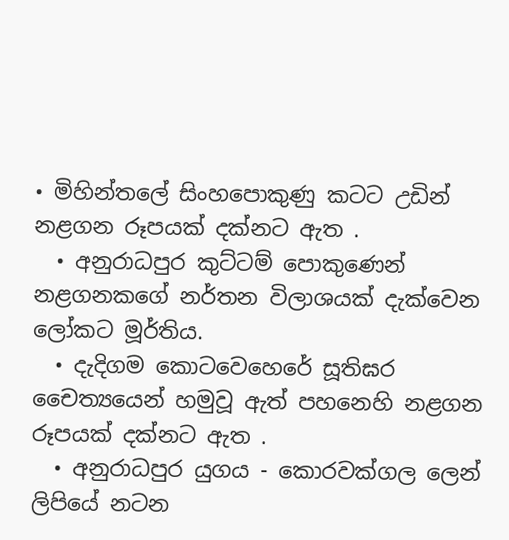• මිහින්තලේ සිංහපොකුණු කටට උඩින් නළගන රූපයක් දක්නට ඇත .
  • අනුරාධපුර කුට්ටම් පොකුණෙන් නළගනකගේ නර්තන විලාශයක් දැක්වෙන ලෝකට මූර්තිය.
  • දැදිගම කොටවෙහෙරේ සූතිඝර චෛත්‍යයෙන් හමුවූ ඇත් පහනෙහි නළගන රූපයක් දක්නට ඇත .
  • අනුරාධපුර යුගය - කොරවක්ගල ලෙන් ලිපියේ නටන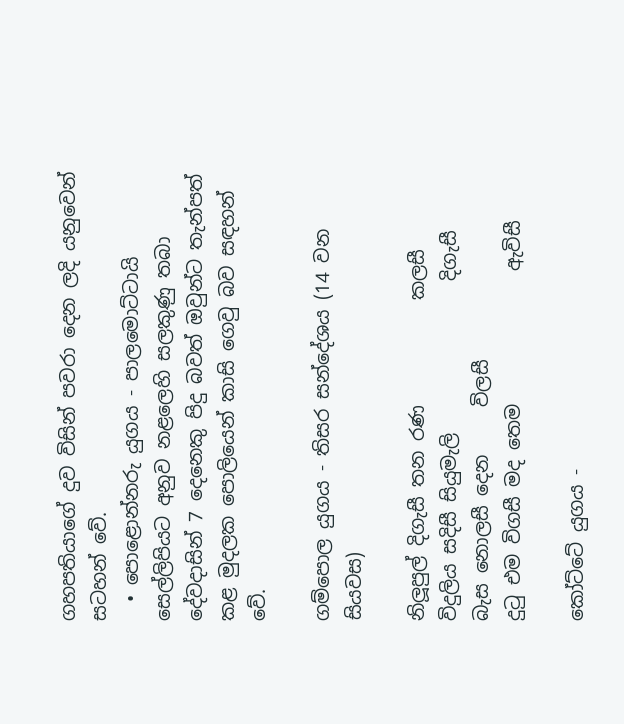ගහපතියාගේ දුව විසින් පවරා දෙන ලදි යනුවෙන් සටහන් වේ.
  • පොළොන්නරු යුගය - පාලමොට්ටායි සෙල්ලිපියට අනුව නළලෙහි සලකුණු තබා දේවදාසින් 7 දෙනෙකු පිදු බවත් ඔවුන්ට තැන්පත් කළ මුදලක පොලියෙන් කාසි ගෙවු බව සඳහන් වේ.

ගම්පොල යුගය - තිසර සන්දේශය (14 වන සියවස)

නිලූපුල් දිගැසී තන රණ           කලසී
විදුලිය සදිසී සියුමැලි                දිගැසී
බැස නොලසී දෙන     විලසී
දුටු එම විගසී මද තෙම              ඇවිසී

කෝට්ටේ යුගය -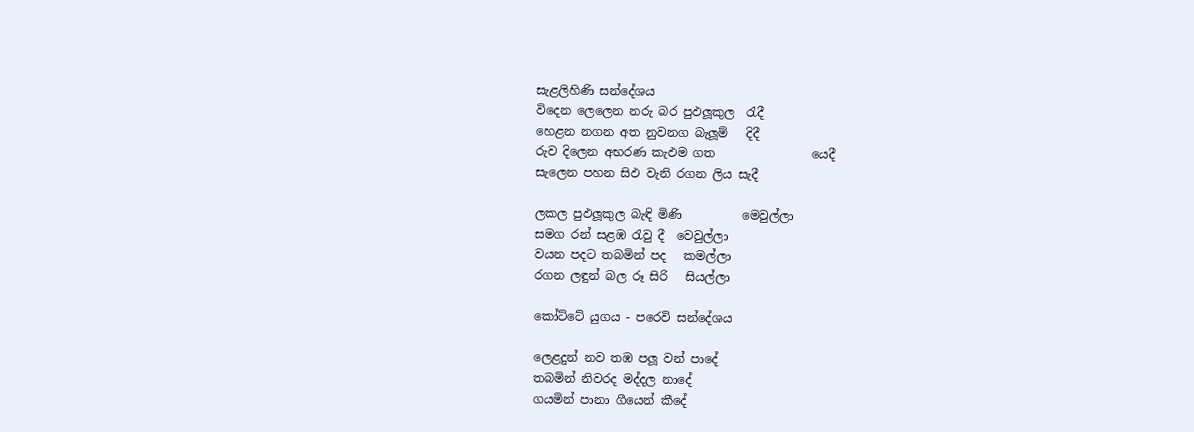සැළලිහිණි සන්දේශය
විදෙන ලෙලෙන නරු බර පුඵලූකුල  රැදී
හෙළන නගන අත නුවනග බැලූම්   දිදී
රුව දිලෙන අභරණ කැඵම ගත                යෙදී
සැලෙන පහන සිඵ වැනි රගන ලිය සැදී

ලකල පුඵලූකුල බැඳි මිණි          මෙවුල්ලා
සමග රන් සළඹ රැවු දී  වෙවුල්ලා
වයන පදට තබමින් පද   කමල්ලා
රගන ලඳුන් බල රූ සිරි   සියල්ලා

කෝට්ටේ යුගය - පරෙවි සන්දේශය

ලෙළදුන් නව තඹ පලූ වන් පාදේ
තබමින් නිවරද මද්දල නාදේ
ගයමින් පානා ගීයෙන් කීදේ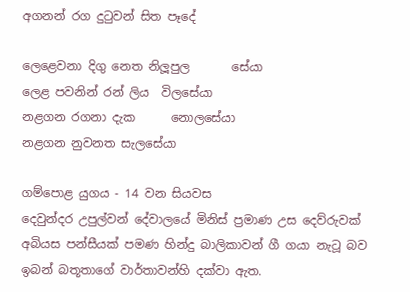අගනන් රග දුටුවන් සිත පෑදේ

ලෙළෙවනා දිගු නෙත නිලූපුල       සේයා
ලෙළ පවනින් රන් ලිය  විලසේයා
නළගන රගනා දැක      නොලසේයා
නළගන නුවනත සැලසේයා

ගම්පොළ යුගය - 14 වන සියවස
දෙවුන්දර උපුල්වන් දේවාලයේ මිනිස් ප්‍රමාණ උස දෙව්රුවක් අබියස පන්සීයක් පමණ හින්දු බාලිකාවන් ගී ගයා නැටූ බව ඉබන් බතූතාගේ වාර්තාවන්හි දක්වා ඇත.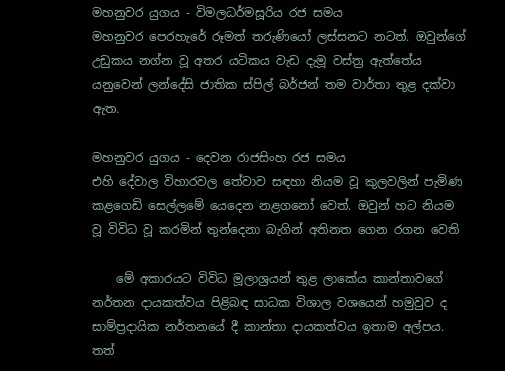මහනුවර යුගය - විමලධර්මසූරිය රජ සමය
මහනුවර පෙරහැරේ රූමත් තරුණියෝ ලස්සනට නටත්. ඔවුන්ගේ උඩුකය නග්න වූ අතර යටිකය වැඩ දැමූ වස්ත්‍ර ඇත්තේය යනුවෙන් ලන්දේසි ජාතික ස්පිල් බර්ජන් තම වාර්තා තුළ දක්වා ඇත.

මහනුවර යුගය - දෙවන රාජසිංහ රජ සමය
එහි දේවාල විහාරවල තේවාව සඳහා නියම වූ කුලවලින් පැමිණ කළගෙඩි සෙල්ලමේ යෙදෙන නළගනෝ වෙත්. ඔවුන් හට නියම වූ විවිධ වූ කරමින් තුන්දෙනා බැගින් අතිනත ගෙන රගන වෙති

    මේ අකාරයට විවිධ මූලාශ්‍රයන් තුළ ලාකේය කාන්තාවගේ නර්තන දායකත්වය පිළිබඳ සාධක විශාල වශයෙන් හමුවුව ද සාම්ප්‍රදායික නර්තනයේ දී කාන්තා දායකත්වය ඉතාම අල්පය. තත්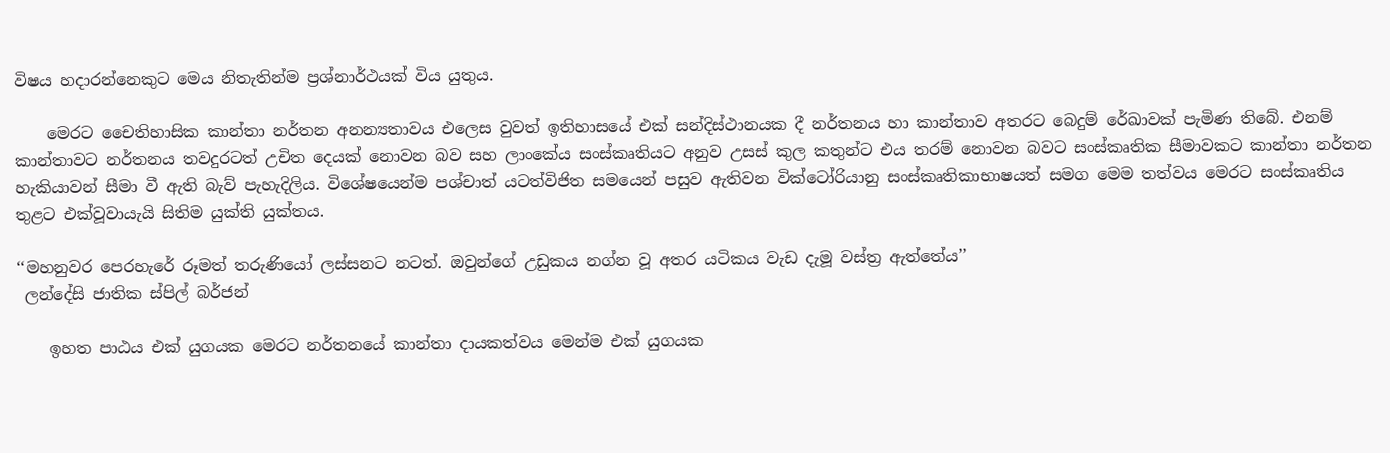විෂය හදාරන්නෙකුට මෙය නිතැතින්ම ප්‍රශ්නාර්ථයක් විය යුතුය.

    මෙරට චෛතිහාසික කාන්තා නර්තන අනන්‍යතාවය එලෙස වුවත් ඉතිහාසයේ එක් සන්දිස්ථානයක දී නර්තනය හා කාන්තාව අතරට බෙදුම් රේඛාවක් පැමිණ තිබේ. එනම් කාන්තාවට නර්තනය තවදුරටත් උචිත දෙයක් නොවන බව සහ ලාංකේය සංස්කෘතියට අනුව උසස් කුල කතුන්ට එය තරම් නොවන බවට සංස්කෘතික සීමාවකට කාන්තා නර්තන හැකියාවන් සීමා වී ඇති බැව් පැහැදිලිය. විශේෂයෙන්ම පශ්චාත් යටත්විජිත සමයෙන් පසුව ඇතිවන වික්ටෝරියානු සංස්කෘතිකාභාෂයත් සමග මෙම තත්වය මෙරට සංස්කෘතිය තුළට එක්වූවායැයි සිතිම යුක්ති යුක්තය.

‘‘මහනුවර පෙරහැරේ රූමත් තරුණියෝ ලස්සනට නටත්. ඔවුන්ගේ උඩුකය නග්න වූ අතර යටිකය වැඩ දැමූ වස්ත්‍ර ඇත්තේය’’
 ලන්දේසි ජාතික ස්පිල් බර්ජන්

    ඉහත පාඨය එක් යුගයක මෙරට නර්තනයේ කාන්තා දායකත්වය මෙන්ම එක් යුගයක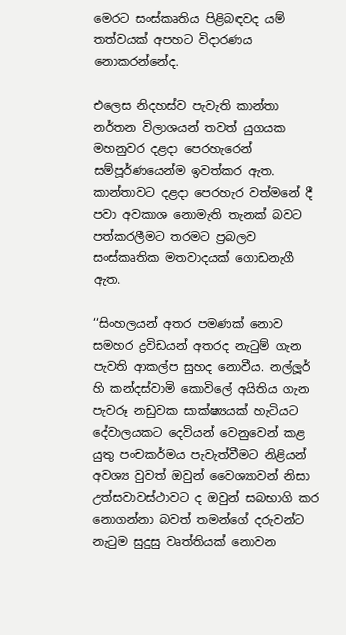මෙරට සංස්කෘතිය පිළිබඳවද යම් තත්වයක් අපහට විදාරණය නොකරන්නේද.

එලෙස නිදහස්ව පැවැති කාන්තා නර්තන විලාශයන් තවත් යුගයක මහනුවර දළදා පෙරහැරෙන් සම්පූර්ණයෙන්ම ඉවත්කර ඇත. කාන්තාවට දළදා පෙරහැර වත්මනේ දී පවා අවකාශ නොමැති තැනක් බවට පත්කරලීමට තරමට ප්‍රබලව සංස්කෘතික මතවාදයක් ගොඩනැගී ඇත.

‘‘සිංහලයන් අතර පමණක් නොව සමහර ද්‍රවිඩයන් අතරද නැටුම් ගැන පැවති ආකල්ප සුහද නොවීය. නල්ලූර් හි කන්දස්වාමි කොවිලේ අයිතිය ගැන පැවරූ නඩුවක සාක්ෂ්‍යයක් හැටියට දේවාලයකට දෙවියන් වෙනුවෙන් කළ යුතු පංචකර්මය පැවැත්වීමට නිළියන් අවශ්‍ය වුවත් ඔවුන් වෛශ්‍යාවන් නිසා උත්සවාවස්ථාවට ද ඔවුන් සබභාගි කර නොගන්නා බවත් තමන්ගේ දරුවන්ට නැටුම සුදුසු වෘත්තියක් නොවන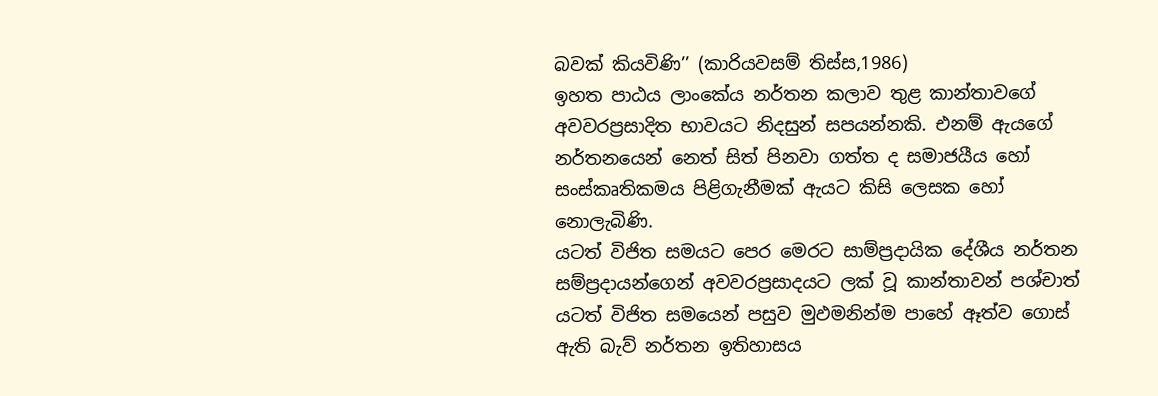බවක් කියවිණි’’ (කාරියවසම් තිස්ස,1986)
ඉහත පාඨය ලාංකේය නර්තන කලාව තුළ කාන්තාවගේ අවවරප්‍රසාදිත භාවයට නිදසුන් සපයන්නකි. එනම් ඇයගේ නර්තනයෙන් නෙත් සිත් පිනවා ගත්ත ද සමාජයීය හෝ සංස්කෘතිකමය පිළිගැනීමක් ඇයට කිසි ලෙසක හෝ නොලැබිණි.
යටත් විජිත සමයට පෙර මෙරට සාම්ප්‍රදායික දේශීය නර්තන සම්ප්‍රදායන්ගෙන් අවවරප්‍රසාදයට ලක් වූ කාන්තාවන් පශ්චාත් යටත් විජිත සමයෙන් පසුව මුඵමනින්ම පාහේ ඈත්ව ගොස් ඇති බැව් නර්තන ඉතිහාසය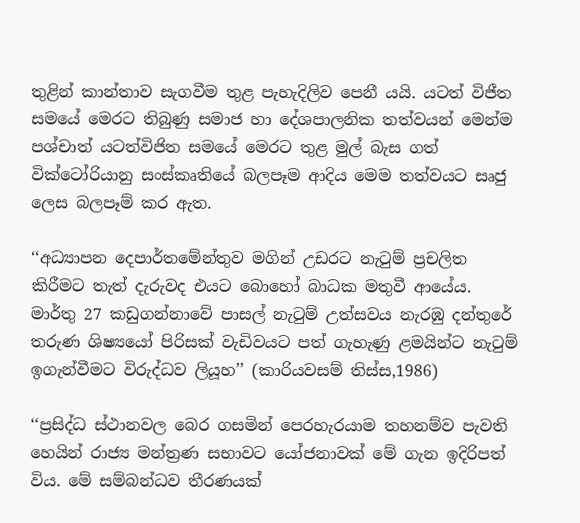තුළින් කාන්තාව සැගවීම තුළ පැහැදිලිව පෙනී යයි. යටත් විජීත සමයේ මෙරට තිබුණු සමාජ හා දේශපාලනික තත්වයන් මෙන්ම පශ්චාත් යටත්විජිත සමයේ මෙරට තුළ මුල් බැස ගත් වික්ටෝරියානු සංස්කෘතියේ බලපෑම ආදිය මෙම තත්වයට සෘජු ලෙස බලපෑම් කර ඇත.

‘‘අධ්‍යාපන දෙපාර්තමේන්තුව මගින් උඩරට නැටුම් ප්‍රචලිත කිරීමට තැත් දැරුවද එයට බොහෝ බාධක මතුවී ආයේය. මාර්තු 27 කඩුගන්නාවේ පාසල් නැටුම් උත්සවය නැරඹු දන්තුරේ තරුණ ශිෂ්‍යයෝ පිරිසක් වැඩිවයට පත් ගැහැණු ළමයින්ට නැටුම් ඉගැන්වීමට විරුද්ධව ලියූහ’’ (කාරියවසම් තිස්ස,1986)

‘‘ප්‍රසිද්ධ ස්ථානවල බෙර ගසමින් පෙරහැරයාම තහනම්ව පැවති හෙයින් රාජ්‍ය මන්ත්‍රණ සභාවට යෝජනාවක් මේ ගැන ඉදිරිපත් විය. මේ සම්බන්ධව තීරණයක්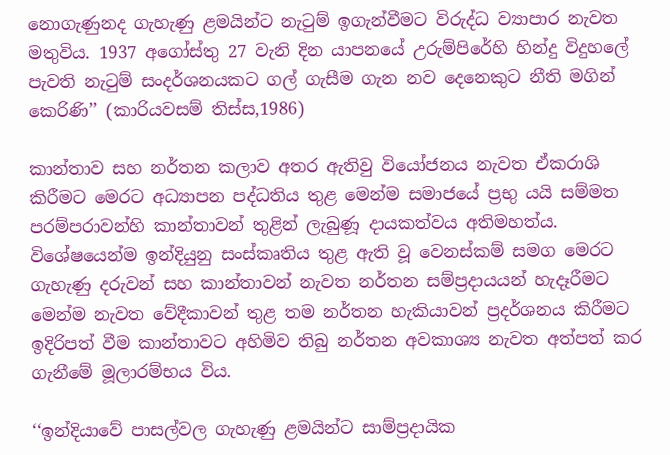නොගැණුනද ගැහැණු ළමයින්ට නැටුම් ඉගැන්වීමට විරුද්ධ ව්‍යාපාර නැවත මතුවිය. 1937 අගෝස්තු 27 වැනි දින යාපනයේ උරුම්පිරේහි හින්දු විදුහලේ පැවති නැටුම් සංදර්ශනයකට ගල් ගැසීම ගැන නව දෙනෙකුට නීති මගින් කෙරිණි’’ (කාරියවසම් තිස්ස,1986)

කාන්තාව සහ නර්තන කලාව අතර ඇතිවු වියෝජනය නැවත ඒකරාශි කිරීමට මෙරට අධ්‍යාපන පද්ධතිය තුළ මෙන්ම සමාජයේ ප්‍රභු යයි සම්මත පරම්පරාවන්හි කාන්තාවන් තුළින් ලැබුණූ දායකත්වය අතිමහත්ය. විශේෂයෙන්ම ඉන්දියුනු සංස්කෘතිය තුළ ඇති වූ වෙනස්කම් සමග මෙරට ගැහැණු දරුවන් සහ කාන්තාවන් නැවත නර්තන සම්ප්‍රදායයන් හැදෑරීමට මෙන්ම නැවත වේදීකාවන් තුළ තම නර්තන හැකියාවන් ප්‍රදර්ශනය කිරීමට ඉදිරිපත් වීම කාන්තාවට අහිමිව තිබු නර්තන අවකාශ්‍ය නැවත අත්පත් කර ගැනීමේ මූලාරම්භය විය.

‘‘ඉන්දියාවේ පාසල්වල ගැහැණු ළමයින්ට සාම්ප්‍රදායික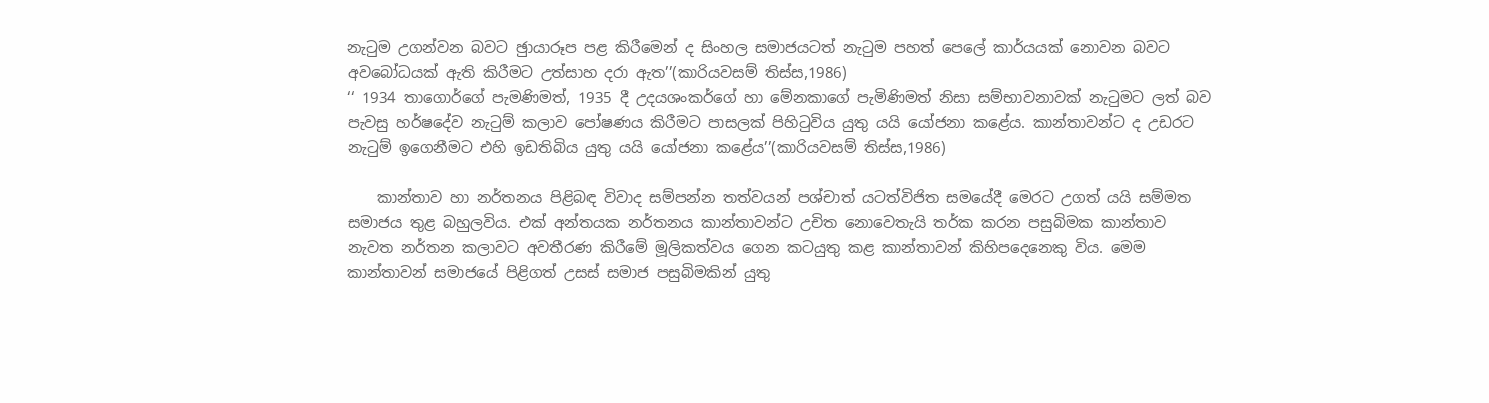නැටුම උගන්වන බවට ඡුායාරූප පළ කිරීමෙන් ද සිංහල සමාජයටත් නැටුම පහත් පෙලේ කාර්යයක් නොවන බවට අවබෝධයක් ඇති කිරීමට උත්සාහ දරා ඇත’’(කාරියවසම් තිස්ස,1986)
‘‘ 1934 තාගොර්ගේ පැමණිමත්, 1935 දී උදයශංකර්ගේ හා මේනකාගේ පැමිණිමත් නිසා සම්භාවනාවක් නැටුමට ලත් බව පැවසු හර්ෂදේව නැටුම් කලාව පෝෂණය කිරීමට පාසලක් පිහිටුවිය යුතු යයි යෝජනා කළේය. කාන්තාවන්ට ද උඩරට නැටුම් ඉගෙනීමට එහි ඉඩතිබිය යුතු යයි යෝජනා කළේය’’(කාරියවසම් තිස්ස,1986)

    කාන්තාව හා නර්තනය පිළිබඳ විවාද සම්පන්න තත්වයන් පශ්චාත් යටත්විජිත සමයේදී මෙරට උගත් යයි සම්මත සමාජය තුළ බහුලවිය. එක් අන්තයක නර්තනය කාන්තාවන්ට උචිත නොවෙතැයි තර්ක කරන පසුබිමක කාන්තාව නැවත නර්තන කලාවට අවතීරණ කිරීමේ මූලිකත්වය ගෙන කටයුතු කළ කාන්තාවන් කිහිපදෙනෙකු විය. මෙම කාන්තාවන් සමාජයේ පිළිගත් උසස් සමාජ පසුබිමකින් යුතු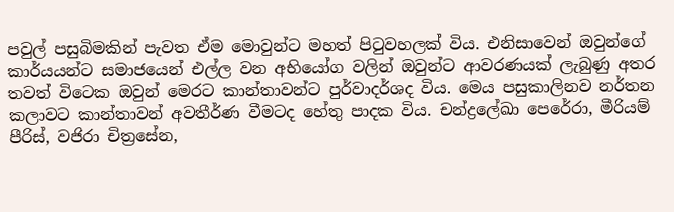පවුල් පසුබිමකින් පැවත ඒම මොවුන්ට මහත් පිටුවහලක් විය. එනිසාවෙන් ඔවුන්ගේ කාර්යයන්ට සමාජයෙන් එල්ල වන අභියෝග වලින් ඔවුන්ට ආවරණයක් ලැබුණු අතර තවත් විටෙක ඔවුන් මෙරට කාන්තාවන්ට පුර්වාදර්ශද විය. මෙය පසුකාලිනව නර්තන කලාවට කාන්තාවන් අවතීර්ණ වීමටද හේතු පාදක විය. චන්ද්‍රලේඛා පෙරේරා, මීරියම් පීරිස්, වජිරා චිත්‍රසේන,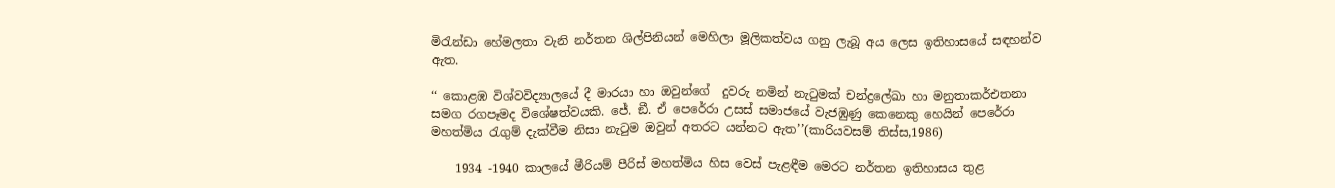මිරැන්ඩා හේමලතා වැනි නර්තන ශිල්පිනියන් මෙහිලා මූලිකත්වය ගනු ලැබූ අය ලෙස ඉතිහාසයේ සඳහන්ව ඇත.

‘‘ කොළඹ විශ්වවිද්‍යාලයේ දී මාරයා හා ඔවුන්ගේ  දුවරු නමින් නැටුමක් චන්ද්‍රලේඛා හා මනුතාකර්එතනා සමග රගපෑමද විශේෂත්වයකි. ජේ. ඞී. ඒ පෙරේරා උසස් සමාජයේ වැජඹුණු කෙනෙකු හෙයින් පෙරේරා මහත්මිය රැගුම් දැක්වීම නිසා නැටුම ඔවුන් අතරට යන්නට ඇත’’(කාරියවසම් තිස්ස,1986)

    1934 -1940 කාලයේ මීරියම් පීරිස් මහත්මිය හිස වෙස් පැළඳීම මෙරට නර්තන ඉතිහාසය තුළ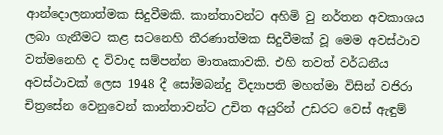ආන්දොලනාත්මක සිදුවීමකි. කාන්තාවන්ට අහිමි වු නර්තන අවකාශය ලබා ගැනීමට කළ සටනෙහි තීරණාත්මක සිදුවීමක් වූ මෙම අවස්ථාව වත්මනෙහි ද විවාද සම්පන්න මාතෘකාවකි. එහි තවත් වර්ධනීය අවස්ථාවක් ලෙස 1948 දී සෝමබන්දු විද්‍යාපති මහත්මා විසින් වජිරා චිත්‍රසේන වෙනුවෙන් කාන්තාවන්ට උචිත අයුරින් උඩරට වෙස් ඇඳුම්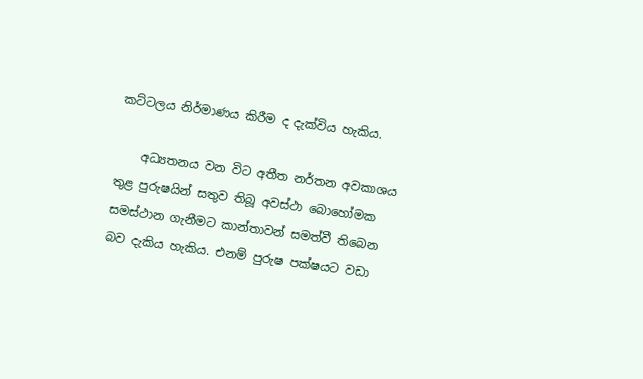කට්ටලය නිර්මාණය කිරීම ද දැක්විය හැකිය.

    අධ්‍යතනය වන විට අතීත නර්තන අවකාශය තුළ පුරුෂයින් සතුව තිබූ අවස්ථා බොහෝමක සමස්ථාන ගැනීමට කාන්තාවන් සමත්වී තිබෙන බව දැකිය හැකිය. එනම් පුරුෂ පක්ෂයට වඩා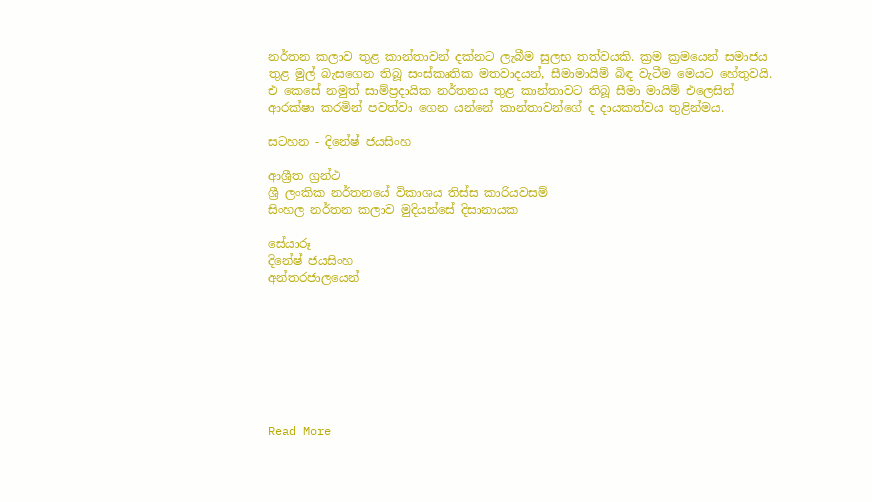නර්තන කලාව තුළ කාන්තාවන් දක්නට ලැබීම සුලභ තත්වයකි. ක්‍රම ක්‍රමයෙන් සමාජය තුළ මුල් බැසගෙන තිබූ සංස්කෘතික මතවාදයන්, සීමාමායිම් බිඳ වැටීම මෙයට හේතුවයි. එ කෙසේ නමුත් සාම්ප්‍රදායික නර්තනය තුළ කාන්තාවට තිබූ සීමා මායිම් එලෙසින් ආරක්ෂා කරමින් පවත්වා ගෙන යන්නේ කාන්තාවන්ගේ ද දායකත්වය තුළින්මය.

සටහන - දිනේෂ් ජයසිංහ

ආශ්‍රීත ග්‍රන්ථ
ශ්‍රී ලංකික නර්තනයේ විකාශය තිස්ස කාරියවසම්
සිංහල නර්තන කලාව මුදියන්සේ දිසානායක

සේයාරූ
දිනේෂ් ජයසිංහ
අන්තරජාලයෙන්








Read More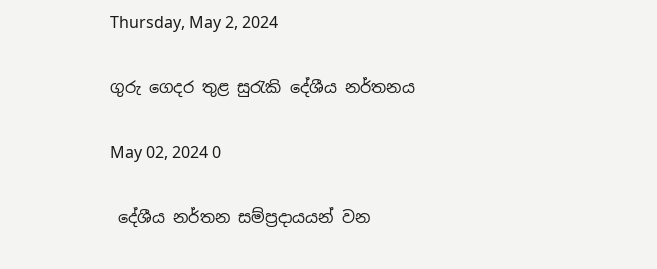Thursday, May 2, 2024

ගුරු ගෙදර තුළ සුරැකි දේශීය නර්තනය

May 02, 2024 0

 දේශීය නර්තන සම්ප්‍රදායයන් වන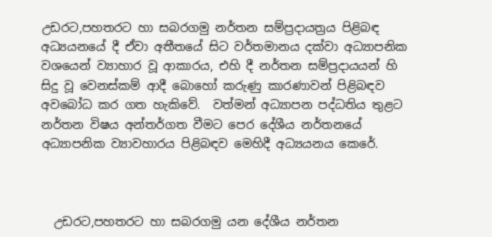උඩරට,පහතරට හා සබරගමු නර්තන සම්ප්‍රදායත්‍රය පිළිබඳ අධ්‍යයනයේ දී ඒවා අතීතයේ සිට වර්තමානය දක්වා අධ්‍යාපනික වශයෙන් ව්‍යාහාර වූ ආකාරය, එහි දී නර්තන සම්ප්‍රදායයන් හි සිදු වූ වෙනස්කම් ආදී බොහෝ කරුණු කාරණාවන් පිළිබඳව අවබෝධ කර ගත හැකිවේ.  වත්මන් අධ්‍යාපන පද්ධතිය තුළට නර්තන විෂය අන්තර්ගත වීමට පෙර දේශීය නර්තනයේ අධ්‍යාපනික ව්‍යාවහාරය පිළිබඳව මෙහිදී අධ්‍යයනය කෙරේ.



  උඩරට,පහතරට හා සබරගමු යන දේශීය නර්තන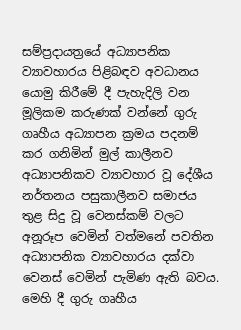සම්ප්‍රදායත්‍රයේ අධ්‍යාපනික ව්‍යාවහාරය පිළිබඳව අවධානය යොමු කිරීමේ දී පැහැදිලි වන මූලිකම කරුණක් වන්නේ ගුරු ගෘහීය අධ්‍යාපන ක්‍රමය පදනම් කර ගනිමින් මුල් කාලීනව අධ්‍යාපනිකව ව්‍යාවහාර වූ දේශීය නර්තනය පසුකාලීනව සමාජය තුළ සිදු වූ වෙනස්කම් වලට අනූරූප වෙමින් වත්මනේ පවතින අධ්‍යාපනික ව්‍යාවහාරය දක්වා වෙනස් වෙමින් පැමිණ ඇති බවය. මෙහි දී ගුරු ගෘහීය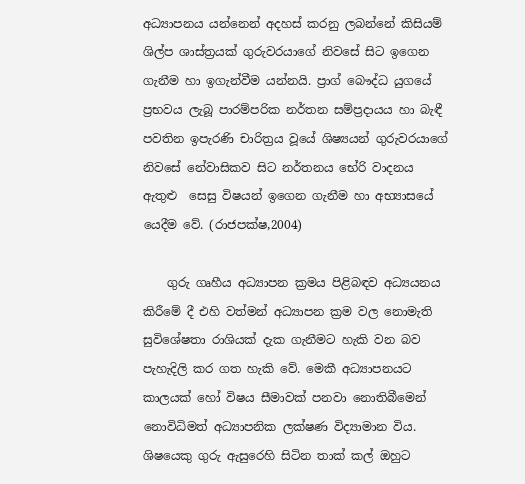අධ්‍යාපනය යන්නෙන් අදහස් කරනු ලබන්නේ කිසියම් ශිල්ප ශාස්ත්‍රයක් ගුරුවරයාගේ නිවසේ සිට ඉගෙන ගැනීම හා ඉගැන්වීම යන්නයි. ප්‍රාග් බෞද්ධ යුගයේ ප්‍රභවය ලැබූ පාරම්පරික නර්තන සම්ප්‍රදායය හා බැඳී පවතින ඉපැරණි චාරිත්‍රය වූයේ ශිෂ්‍යයන් ගුරුවරයාගේ නිවසේ නේවාසිකව සිට නර්තනය භේරි වාදනය ඇතුළු  සෙසු විෂයන් ඉගෙන ගැනීම හා අභ්‍යාසයේ යෙදීම වේ. (රාජපක්ෂ,2004)

    ගුරු ගෘහීය අධ්‍යාපන ක්‍රමය පිළිබඳව අධ්‍යයනය කිරීමේ දී එහි වත්මන් අධ්‍යාපන ක්‍රම වල නොමැති සුවිශේෂතා රාශියක් දැක ගැනීමට හැකි වන බව පැහැදිලි කර ගත හැකි වේ. මෙකී අධ්‍යාපනයට කාලයක් හෝ විෂය සීමාවක් පනවා නොතිබීමෙන් නොවිධිමත් අධ්‍යාපනික ලක්ෂණ විද්‍යාමාන විය. ශිෂයෙකු ගුරු ඇසුරෙහි සිටින තාක් කල් ඔහුට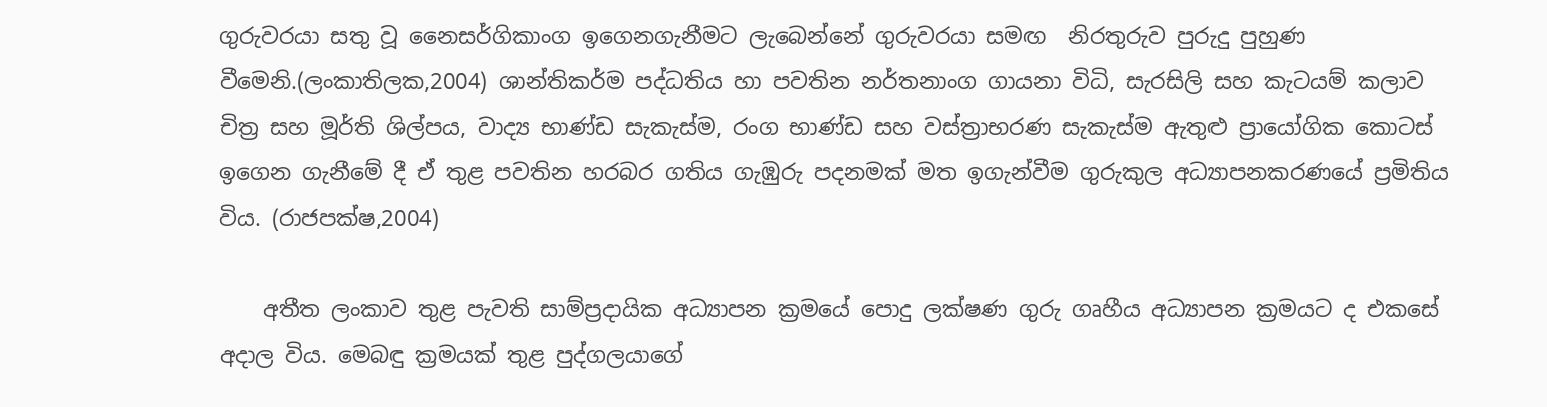ගුරුවරයා සතු වූ නෛසර්ගිකාංග ඉගෙනගැනීමට ලැබෙන්නේ ගුරුවරයා සමඟ  නිරතුරුව පුරුදු පුහුණ වීමෙනි.(ලංකාතිලක,2004) ශාන්තිකර්ම පද්ධතිය හා පවතින නර්තනාංග ගායනා විධි, සැරසිලි සහ කැටයම් කලාව චිත්‍ර සහ මූර්ති ශිල්පය, වාද්‍ය භාණ්ඩ සැකැස්ම, රංග භාණ්ඩ සහ වස්ත්‍රාභරණ සැකැස්ම ඇතුළු ප්‍රායෝගික කොටස් ඉගෙන ගැනීමේ දී ඒ තුළ පවතින හරබර ගතිය ගැඹුරු පදනමක් මත ඉගැන්වීම ගුරුකුල අධ්‍යාපනකරණයේ ප්‍රමිතිය විය. (රාජපක්ෂ,2004)

    අතීත ලංකාව තුළ පැවති සාම්ප්‍රදායික අධ්‍යාපන ක්‍රමයේ පොදු ලක්ෂණ ගුරු ගෘහීය අධ්‍යාපන ක්‍රමයට ද එකසේ අදාල විය. මෙබඳු ක්‍රමයක් තුළ පුද්ගලයාගේ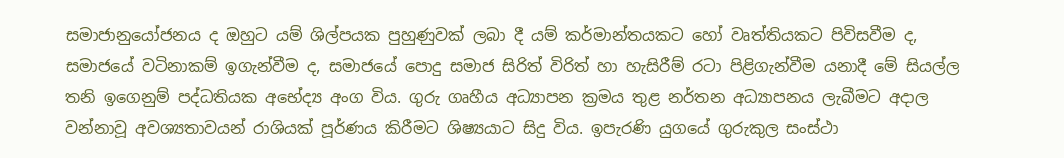සමාජානුයෝජනය ද ඔහුට යම් ශිල්පයක පුහුණුවක් ලබා දී යම් කර්මාන්තයකට හෝ වෘත්තියකට පිවිසවීම ද, සමාජයේ වටිනාකම් ඉගැන්වීම ද, සමාජයේ පොදු සමාජ සිරිත් විරිත් හා හැසිරීම් රටා පිළිගැන්වීම යනාදී මේ සියල්ල තනි ඉගෙනුම් පද්ධතියක අභේද්‍ය අංග විය. ගුරු ගෘහීය අධ්‍යාපන ක්‍රමය තුළ නර්තන අධ්‍යාපනය ලැබීමට අදාල වන්නාවූ අවශ්‍යතාවයන් රාශියක් පූර්ණය කිරීමට ශිෂ්‍යයාට සිදු විය. ඉපැරණි යුගයේ ගුරුකුල සංස්ථා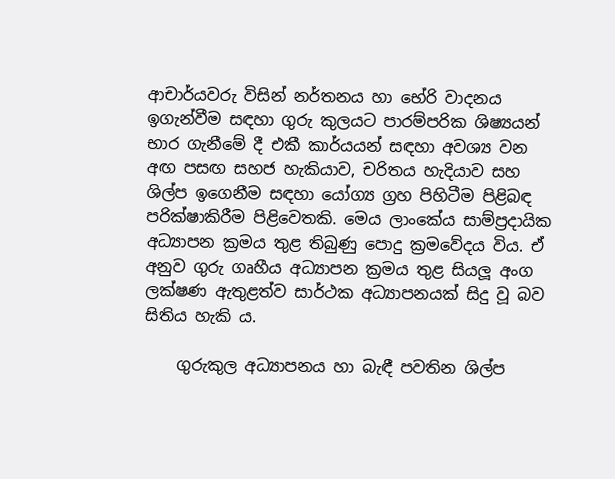ආචාර්යවරු විසින් නර්තනය හා භේරි වාදනය ඉගැන්වීම සඳහා ගුරු කුලයට පාරම්පරික ශිෂ්‍යයන් භාර ගැනීමේ දී එකී කාර්යයන් සඳහා අවශ්‍ය වන අඟ පසඟ සහජ හැකියාව, චරිතය හැදියාව සහ ශිල්ප ඉගෙනීම සඳහා යෝග්‍ය ග්‍රහ පිහිටීම පිළිබඳ පරික්ෂාකිරීම පිළිවෙතකි. මෙය ලාංකේය සාම්ප්‍රදායික අධ්‍යාපන ක්‍රමය තුළ තිබුණු පොදු ක්‍රමවේදය විය. ඒ අනුව ගුරු ගෘහීය අධ්‍යාපන ක්‍රමය තුළ සියලූ අංග ලක්ෂණ ඇතුළත්ව සාර්ථක අධ්‍යාපනයක් සිදු වූ බව සිතිය හැකි ය.

    ගුරුකුල අධ්‍යාපනය හා බැඳී පවතින ශිල්ප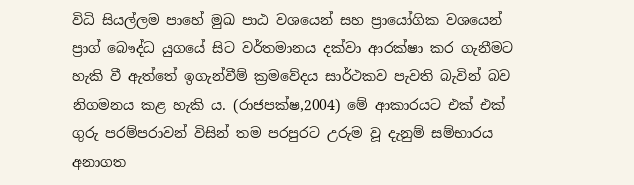විධි සියල්ලම පාහේ මුඛ පාඨ වශයෙන් සහ ප්‍රායෝගික වශයෙන් ප්‍රාග් බෞද්ධ යුගයේ සිට වර්තමානය දක්වා ආරක්ෂා කර ගැනීමට  හැකි වී ඇත්තේ ඉගැන්වීම් ක්‍රමවේදය සාර්ථකව පැවති බැවින් බව නිගමනය කළ හැකි ය. (රාජපක්ෂ,2004) මේ ආකාරයට එක් එක් ගුරු පරම්පරාවන් විසින් තම පරපුරට උරුම වූ දැනුම් සම්භාරය අනාගත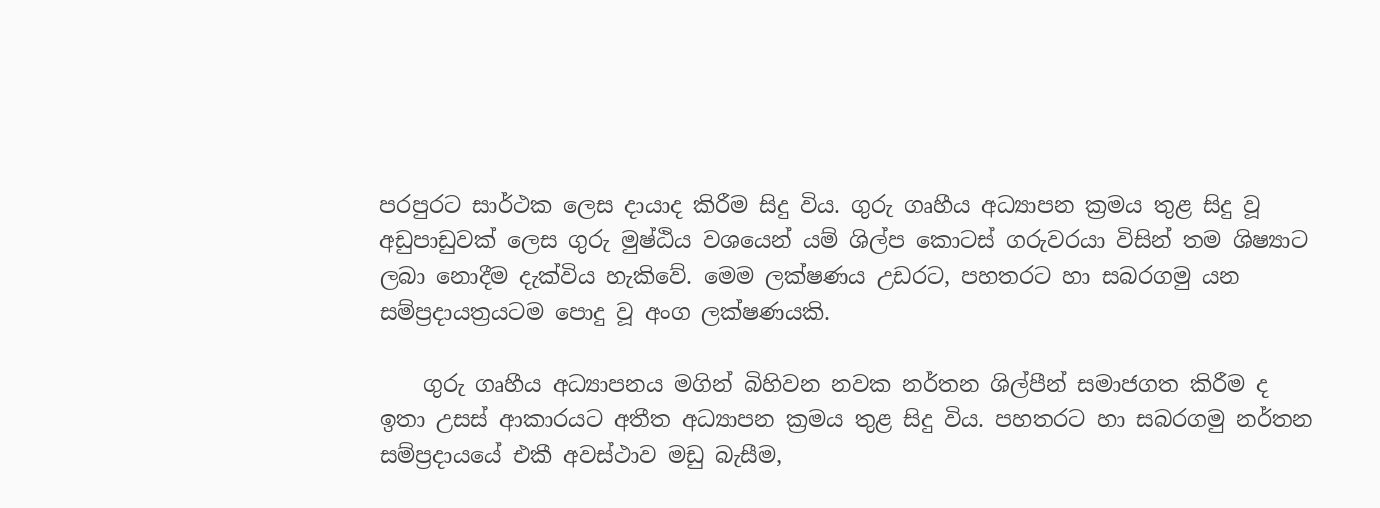පරපුරට සාර්ථක ලෙස දායාද කිරීම සිදු විය. ගුරු ගෘහීය අධ්‍යාපන ක්‍රමය තුළ සිදු වූ අඩුපාඩුවක් ලෙස ගුරු මුෂ්ඨිය වශයෙන් යම් ශිල්ප කොටස් ගරුවරයා විසින් තම ශිෂ්‍යාට ලබා නොදීම දැක්විය හැකිවේ. මෙම ලක්ෂණය උඩරට, පහතරට හා සබරගමු යන සම්ප්‍රදායත්‍රයටම පොදු වූ අංග ලක්ෂණයකි.

    ගුරු ගෘහීය අධ්‍යාපනය මගින් බිහිවන නවක නර්තන ශිල්පීන් සමාජගත කිරීම ද ඉතා උසස් ආකාරයට අතීත අධ්‍යාපන ක්‍රමය තුළ සිදු විය. පහතරට හා සබරගමු නර්තන සම්ප්‍රදායයේ එකී අවස්ථාව මඩු බැසීම,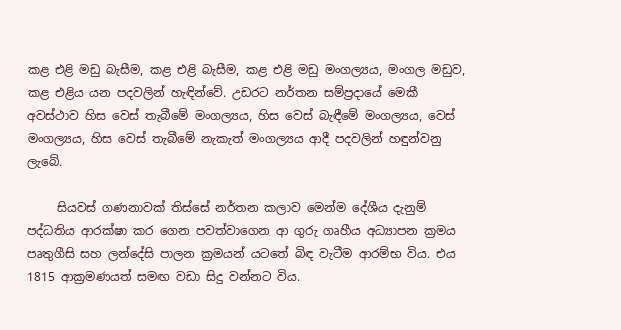කළ එළි මඩු බැසීම, කළ එළි බැසීම, කළ එළි මඩු මංගල්‍යය, මංගල මඩුව, කළ එළිය යන පදවලින් හැඳින්වේ. උඩරට නර්තන සම්ප්‍රදායේ මෙකී අවස්ථාව හිස වෙස් තැබීමේ මංගල්‍යය, හිස වෙස් බැඳීමේ මංගල්‍යය, වෙස් මංගල්‍යය, හිස වෙස් තැබීමේ නැකැත් මංගල්‍යය ආදී පදවලින් හඳුන්වනු ලැබේ.

     සියවස් ගණනාවක් තිස්සේ නර්තන කලාව මෙන්ම දේශීය දැනුම් පද්ධතිය ආරක්ෂා කර ගෙන පවත්වාගෙන ආ ගුරු ගෘහීය අධ්‍යාපන ක්‍රමය පෘතුගීසි සහ ලන්දේසි පාලන ක්‍රමයන් යටතේ බිඳ වැටීම ආරම්භ විය. එය 1815 ආක්‍රමණයත් සමඟ වඩා සිදු වන්නට විය.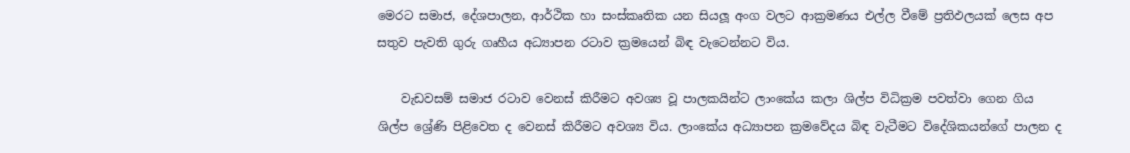මෙරට සමාජ, දේශපාලන, ආර්ථික හා සංස්කෘතික යන සියලූ අංග වලට ආක්‍රමණය එල්ල වීමේ ප්‍රතිඵලයක් ලෙස අප සතුව පැවති ගුරු ගෘහීය අධ්‍යාපන රටාව ක්‍රමයෙන් බිඳ වැටෙන්නට විය.

    වැඩවසම් සමාජ රටාව වෙනස් කිරීමට අවශ්‍ය වූ පාලකයින්ට ලාංකේය කලා ශිල්ප විධික්‍රම පවත්වා ගෙන ගිය ශිල්ප ශ්‍රේණි පිළිවෙත ද වෙනස් කිරීමට අවශ්‍ය විය. ලාංකේය අධ්‍යාපන ක්‍රමවේදය බිඳ වැටීමට විදේශිකයන්ගේ පාලන ද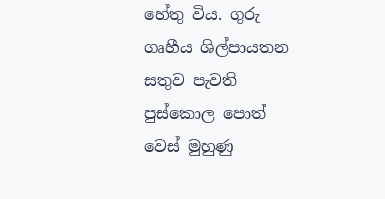හේතු විය. ගුරු ගෘහීය ශිල්පායතන සතුව පැවති පුස්කොල පොත් වෙස් මුහුණු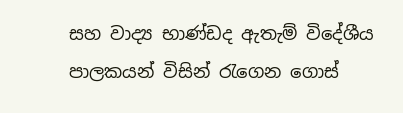සහ වාද්‍ය භාණ්ඩද ඇතැම් විදේශීය පාලකයන් විසින් රැගෙන ගොස්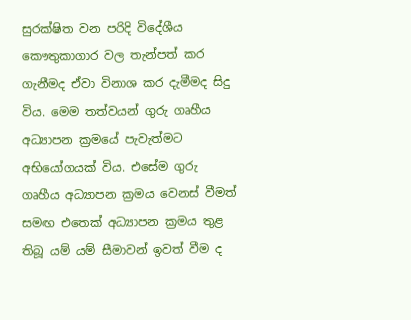සුරක්ෂිත වන පරිදි විදේශීය කෞතුකාගාර වල තැන්පත් කර ගැනීමද ඒවා විනාශ කර දැමීමද සිදු විය. මෙම තත්වයන් ගුරු ගෘහීය අධ්‍යාපන ක්‍රමයේ පැවැත්මට අභියෝගයක් විය. එසේම ගුරු ගෘහීය අධ්‍යාපන ක්‍රමය වෙනස් වීමත් සමඟ එතෙක් අධ්‍යාපන ක්‍රමය තුළ තිබූ යම් යම් සීමාවන් ඉවත් වීම ද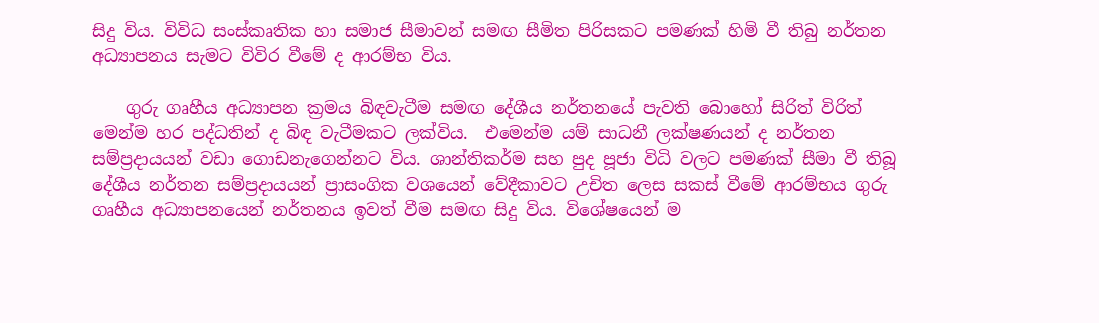සිදු විය. විවිධ සංස්කෘතික හා සමාජ සීමාවන් සමඟ සීමිත පිරිසකට පමණක් හිමි වී තිබු නර්තන අධ්‍යාපනය සැමට විවිර වීමේ ද ආරම්භ විය.

    ගුරු ගෘහීය අධ්‍යාපන ක්‍රමය බිඳවැටීම සමඟ දේශීය නර්තනයේ පැවති බොහෝ සිරිත් විරිත් මෙන්ම හර පද්ධතින් ද බිඳ වැටීමකට ලක්විය.  එමෙන්ම යම් සාධනී ලක්ෂණයන් ද නර්තන සම්ප්‍රදායයන් වඩා ගොඩනැගෙන්නට විය. ශාන්තිකර්ම සහ පුද පූජා විධි වලට පමණක් සීමා වී තිබූ දේශීය නර්තන සම්ප්‍රදායයන් ප්‍රාසංගික වශයෙන් වේදීකාවට උචිත ලෙස සකස් වීමේ ආරම්භය ගුරු ගෘහීය අධ්‍යාපනයෙන් නර්තනය ඉවත් වීම සමඟ සිදු විය. විශේෂයෙන් ම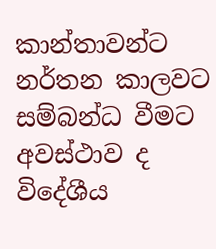කාන්තාවන්ට නර්තන කාලවට සම්බන්ධ වීමට අවස්ථාව ද විදේශීය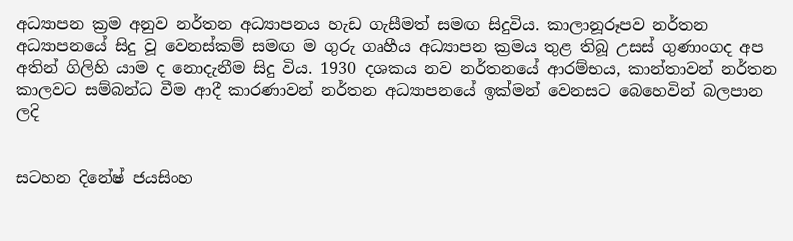අධ්‍යාපන ක්‍රම අනුව නර්තන අධ්‍යාපනය හැඩ ගැසීමත් සමඟ සිදුවිය. කාලානූරූපව නර්තන අධ්‍යාපනයේ සිදු වූ වෙනස්කම් සමඟ ම ගුරු ගෘහීය අධ්‍යාපන ක්‍රමය තුළ තිබූ උසස් ගුණාංගද අප අතින් ගිලිහි යාම ද නොදැනීම සිදු විය. 1930 දශකය නව නර්තනයේ ආරම්භය, කාන්තාවන් නර්තන කාලවට සම්බන්ධ වීම ආදී කාරණාවන් නර්තන අධ්‍යාපනයේ ඉක්මන් වෙනසට බෙහෙවින් බලපාන ලදි


සටහන දිනේෂ් ජයසිංහ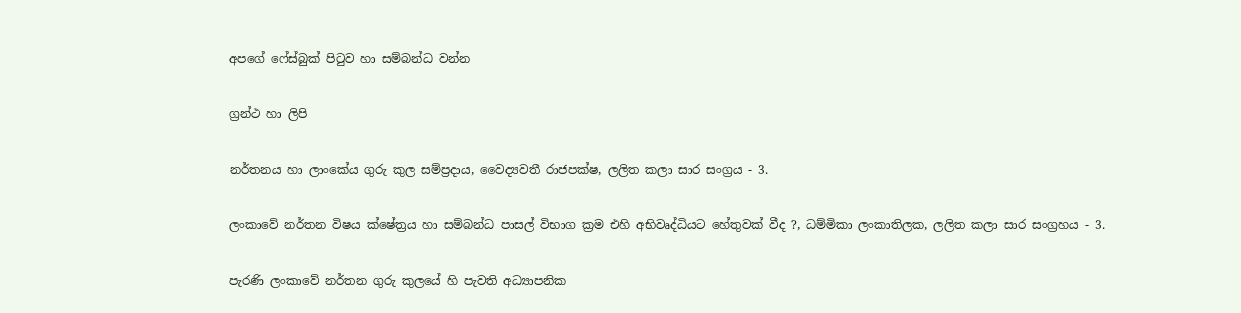අපගේ ෆේස්බුක් පිටුව හා සම්බන්ධ වන්න

ග්‍රන්ථ හා ලිපි

නර්තනය හා ලාංකේය ගුරු කුල සම්ප්‍රදාය, වෛද්‍යවතී රාජපක්ෂ, ලලිත කලා සාර සංග්‍රය - 3.

ලංකාවේ නර්තන විෂය ක්ෂේත්‍රය හා සම්බන්ධ පාසල් විභාග ක්‍රම එහි අභිවෘද්ධියට හේතුවක් වීද ?, ධම්මිකා ලංකාතිලක, ලලිත කලා සාර සංග්‍රහය - 3.

පැරණි ලංකාවේ නර්තන ගුරු කුලයේ හි පැවති අධ්‍යාපනික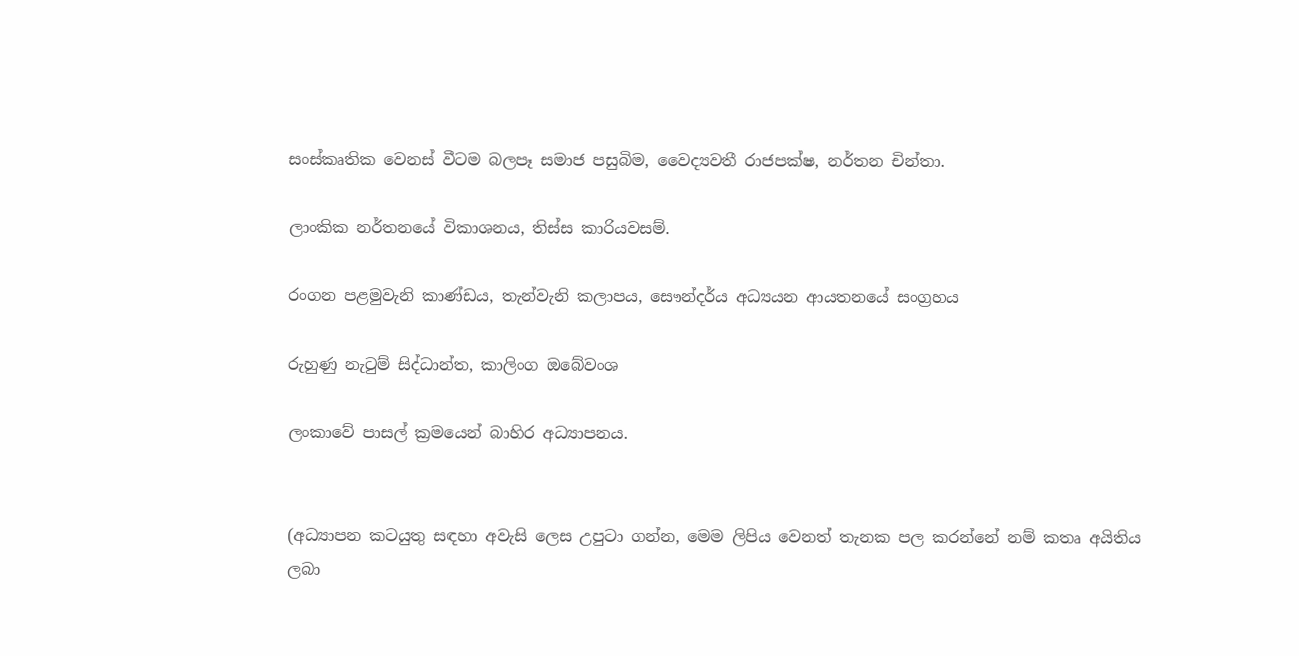සංස්කෘතික වෙනස් වීටම බලපෑ සමාජ පසුබිම, වෛද්‍යවතී රාජපක්ෂ, නර්තන චින්තා.

ලාංකික නර්තනයේ විකාශනය, තිස්ස කාරියවසම්.

රංගන පළමුවැනි කාණ්ඩය, තැන්වැනි කලාපය, සෞන්දර්ය අධ්‍යයන ආයතනයේ සංග්‍රහය

රුහුණු නැටුම් සිද්ධාන්ත, කාලිංග ඔබේවංශ

ලංකාවේ පාසල් ක්‍රමයෙන් බාහිර අධ්‍යාපනය.


(අධ්‍යාපන කටයුතු සඳහා අවැසි ලෙස උපුටා ගන්න, මෙම ලිපිය වෙනත් තැනක පල කරන්නේ නම් කතෘ අයිතිය ලබා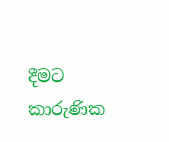දීමට කාරුණික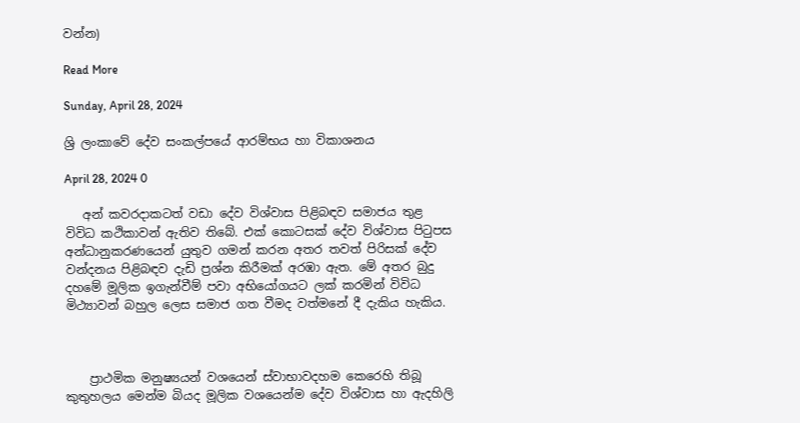වන්න)

Read More

Sunday, April 28, 2024

ශ්‍රි ලංකාවේ දේව සංකල්පයේ ආරම්භය හා විකාශනය

April 28, 2024 0

   අන් කවරදාකටත් වඩා දේව විශ්වාස පිළිබඳව සමාජය තුළ විවිධ කථිකාවන් ඇතිව තිබේ. එක් කොටසක් දේව විශ්වාස පිටුපස අන්ධානුකරණයෙන් යුතුව ගමන් කරන අතර තවත් පිරිසක් දේව වන්දනය පිළිබඳව දැඩි ප්‍රශ්න කිරීමක් අරඹා ඇත. මේ අතර බුදු දහමේ මූලික ඉගැන්වීම් පවා අභියෝගයට ලක් කරමින් විවිධ මිථ්‍යාවන් බහුල ලෙස සමාජ ගත වීමද වත්මනේ දී දැකිය හැකිය.



    ප්‍රාථමික මනුෂ්‍යයන් වශයෙන් ස්වාභාවදහම කෙරෙහි තිබූ කුතුහලය මෙන්ම බියද මූලික වශයෙන්ම දේව විශ්වාස හා ඇදහිලි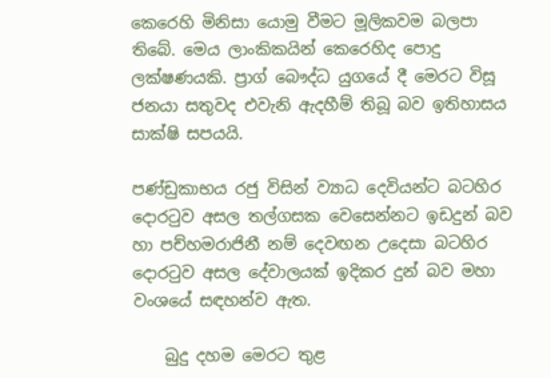කෙරෙහි මිනිසා යොමු වීමට මූලිකවම බලපා තිබේ. මෙය ලාංකිකයින් කෙරෙහිද පොදු ලක්ෂණයකි. ප්‍රාග් බෞද්ධ යුගයේ දී මෙරට විසූ ජනයා සතුවද එවැනි ඇදහීම් තිබූ බව ඉතිහාසය සාක්ෂි සපයයි.

පණ්ඩුකාභය රජු විසින් ව්‍යාධ දෙවියන්ට බටහිර දොරටුව අසල තල්ගසක වෙසෙන්නට ඉඩදුන් බව හා පච්හමරාජිනී නම් දෙවඟන උදෙසා බටහිර දොරටුව අසල දේවාලයක් ඉදිකර දුන් බව මහා වංශයේ සඳහන්ව ඇත.

    බුදු දහම මෙරට තුළ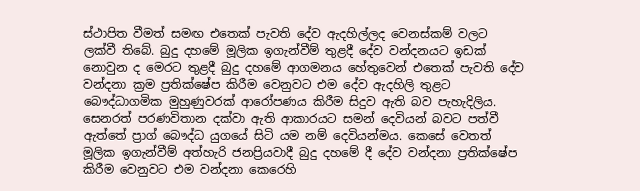ස්ථාපිත වීමත් සමඟ එතෙක් පැවති දේව ඇදහිල්ලද වෙනස්කම් වලට ලක්වී තිබේ. බුදු දහමේ මූලික ඉගැන්වීම් තුළදී දේව වන්දනයට ඉඩක් නොවුන ද මෙරට තුළදී බුදු දහමේ ආගමනය හේතුවෙන් එතෙක් පැවති දේව වන්දනා ක්‍රම ප්‍රතික්ෂේප කිරීම වෙනුවට එම දේව ඇදහිලි තුළට බෞද්ධාගමික මුහුණුවරක් ආරෝපණය කිරීම සිදුව ඇති බව පැහැදිලිය. සෙනරත් පරණවිතාන දක්වා ඇති ආකාරයට සමන් දෙවියන් බවට පත්වී ඇත්තේ ප්‍රාග් බෞද්ධ යුගයේ සිටි යම නම් දෙවියන්මය. කෙසේ වෙතත් මූලික ඉගැන්වීම් අත්හැරි ජනප්‍රියවාදී බුදු දහමේ දී දේව වන්දනා ප්‍රතික්ෂේප කිරීම වෙනුවට එම වන්දනා කෙරෙහි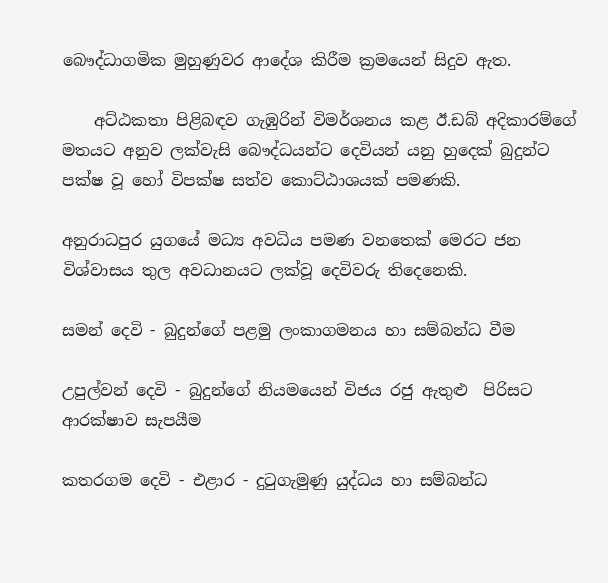බෞද්ධාගමික මුහුණුවර ආදේශ කිරීම ක්‍රමයෙන් සිදුව ඇත.

    අට්ඨකතා පිළිබඳව ගැඹුරින් විමර්ශනය කළ ඊ.ඩබ් අදිකාරම්ගේ මතයට අනුව ලක්වැසි බෞද්ධයන්ට දෙවියන් යනු හුදෙක් බුදුන්ට පක්ෂ වූ හෝ විපක්ෂ සත්ව කොට්ඨාශයක් පමණකි.

අනුරාධපුර යුගයේ මධ්‍ය අවධිය පමණ වනතෙක් මෙරට ජන විශ්වාසය තුල අවධානයට ලක්වූ දෙවිවරු තිදෙනෙකි.

සමන් දෙවි - බුදුන්ගේ පළමු ලංකාගමනය හා සම්බන්ධ වීම

උපුල්වන් දෙවි - බුදුන්ගේ නියමයෙන් විජය රජු ඇතුළු  පිරිසට ආරක්ෂාව සැපයීම

කතරගම දෙවි - එළාර - දුටුගැමුණු යුද්ධය හා සම්බන්ධ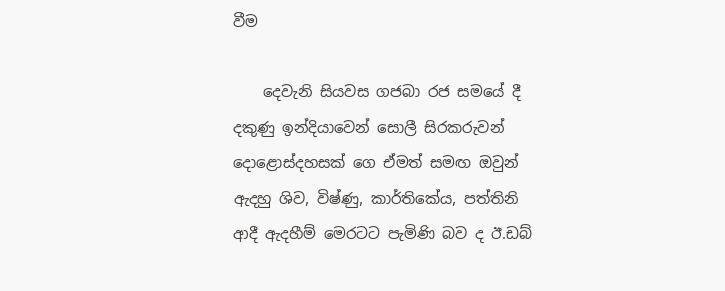වීම

    දෙවැනි සියවස ගජබා රජ සමයේ දී දකුණු ඉන්දියාවෙන් සොලී සිරකරුවන් දොළොස්දහසක් ගෙ ඒමත් සමඟ ඔවුන් ඇදහු ශිව, විෂ්ණු, කාර්තිකේය, පත්තිනි ආදී ඇදහීම් මෙරටට පැමිණි බව ද ඊ.ඩබ්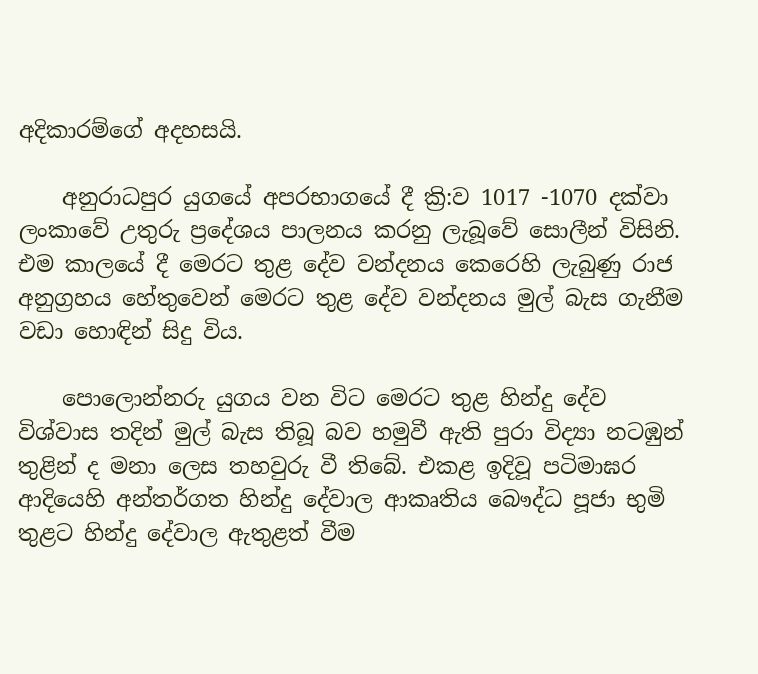අදිකාරම්ගේ අදහසයි.

    අනුරාධපුර යුගයේ අපරභාගයේ දී ක්‍රි:ව 1017 -1070 දක්වා ලංකාවේ උතුරු ප්‍රදේශය පාලනය කරනු ලැබූවේ සොලීන් විසිනි. එම කාලයේ දී මෙරට තුළ දේව වන්දනය කෙරෙහි ලැබුණු රාජ අනුග්‍රහය හේතුවෙන් මෙරට තුළ දේව වන්දනය මුල් බැස ගැනීම වඩා හොඳින් සිදු විය.

    පොලොන්නරු යුගය වන විට මෙරට තුළ හින්දු දේව විශ්වාස තදින් මුල් බැස තිබූ බව හමුවී ඇති පුරා විද්‍යා නටඹුන් තුළින් ද මනා ලෙස තහවුරු වී තිබේ. එකළ ඉදිවූ පටිමාඝර ආදියෙහි අන්තර්ගත හින්දු දේවාල ආකෘතිය බෞද්ධ පූජා භුමි තුළට හින්දු දේවාල ඇතුළත් වීම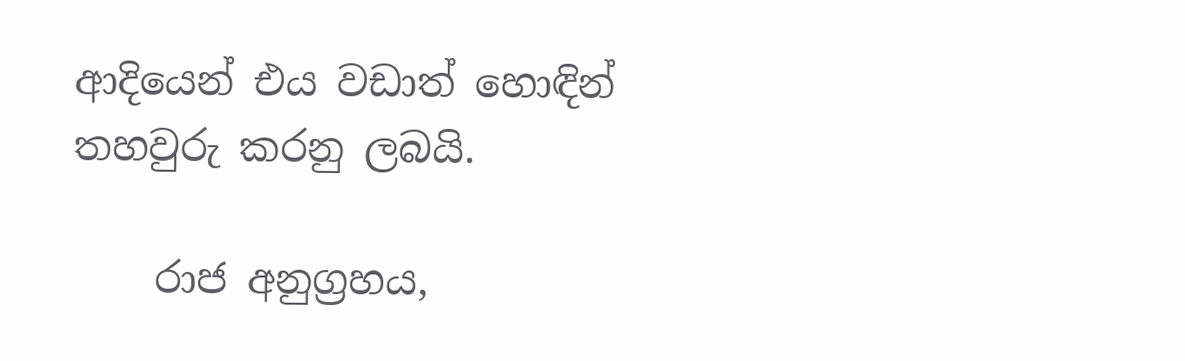ආදියෙන් එය වඩාත් හොඳින් තහවුරු කරනු ලබයි.

    රාජ අනුග්‍රහය,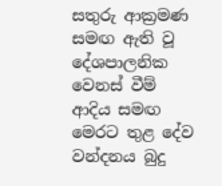සතුරු ආක්‍රමණ සමඟ ඇති වූ දේශපාලනික වෙනස් වීම් ආදිය සමඟ මෙරට තුළ දේව වන්දනය බුදු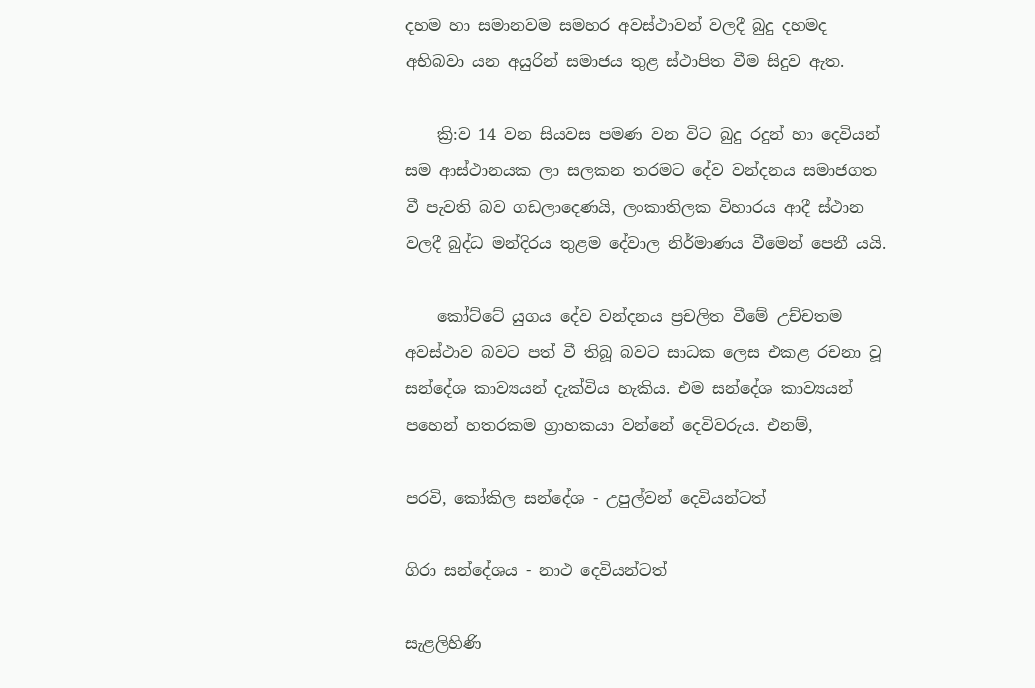දහම හා සමානවම සමහර අවස්ථාවන් වලදී බුදු දහමද අභිබවා යන අයුරින් සමාජය තුළ ස්ථාපිත වීම සිදුව ඇත.

    ක්‍රි:ව 14 වන සියවස පමණ වන විට බුදු රදුන් හා දෙවියන් සම ආස්ථානයක ලා සලකන තරමට දේව වන්දනය සමාජගත වී පැවති බව ගඩලාදෙණයි, ලංකාතිලක විහාරය ආදී ස්ථාන වලදී බුද්ධ මන්දිරය තුළම දේවාල නිර්මාණය වීමෙන් පෙනී යයි.

    කෝට්ටේ යුගය දේව වන්දනය ප්‍රචලිත වීමේ උච්චතම අවස්ථාව බවට පත් වී තිබූ බවට සාධක ලෙස එකළ රචනා වූ සන්දේශ කාව්‍යයන් දැක්විය හැකිය. එම සන්දේශ කාව්‍යයන් පහෙන් හතරකම ග්‍රාහකයා වන්නේ දෙවිවරුය. එනම්,

පරවි, කෝකිල සන්දේශ - උපුල්වන් දෙවියන්ටත්

ගිරා සන්දේශය - නාථ දෙවියන්ටත්

සැළලිහිණි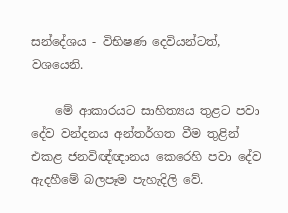සන්දේශය - විභිෂණ දෙවියන්ටත්, වශයෙනි.

    මේ ආකාරයට සාහිත්‍යය තුළට පවා දේව වන්දනය අන්තර්ගත වීම තුළින් එකළ ජනවිඥ්ඥානය කෙරෙහි පවා දේව ඇදහීමේ බලපෑම පැහැදිලි වේ.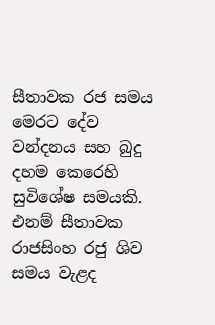සීතාවක රජ සමය මෙරට දේව වන්දනය සහ බුදු දහම කෙරෙහි සුවිශේෂ සමයකි. එනම් සීතාවක රාජසිංහ රජු ශිව සමය වැළද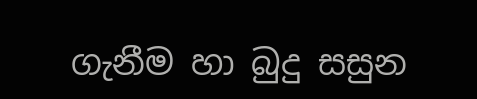ගැනීම හා බුදු සසුන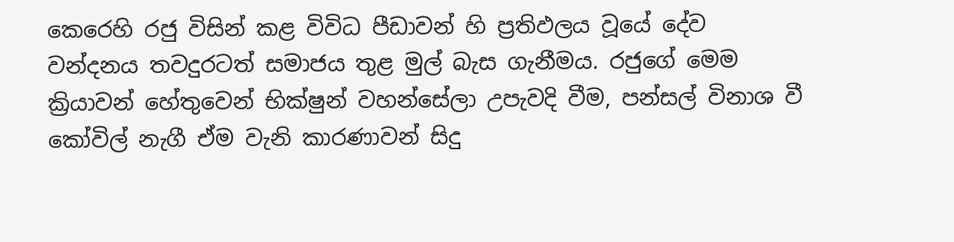කෙරෙහි රජු විසින් කළ විවිධ පීඩාවන් හි ප්‍රතිඵලය වූයේ දේව වන්දනය තවදුරටත් සමාජය තුළ මුල් බැස ගැනීමය. රජුගේ මෙම ක්‍රියාවන් හේතුවෙන් භික්ෂුන් වහන්සේලා උපැවදි වීම, පන්සල් විනාශ වී කෝවිල් නැගී ඒම වැනි කාරණාවන් සිදු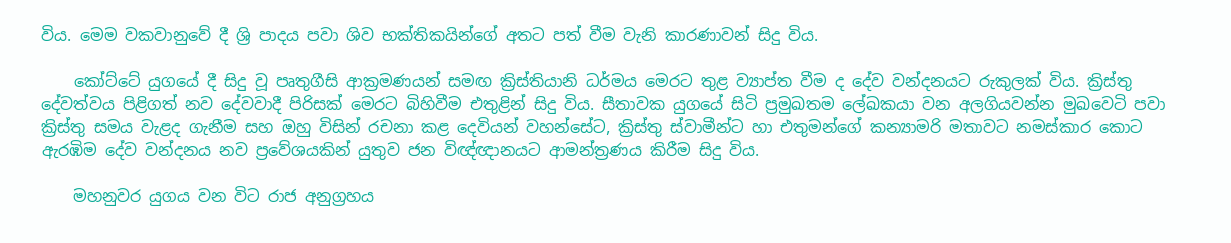විය. මෙම වකවානුවේ දී ශ්‍රි පාදය පවා ශිව භක්තිකයින්ගේ අතට පත් වීම වැනි කාරණාවන් සිදු විය.

    කෝට්ටේ යුගයේ දී සිදු වූ පෘතුගීසි ආක්‍රමණයන් සමඟ ක්‍රිස්තියානි ධර්මය මෙරට තුළ ව්‍යාප්ත වීම ද දේව වන්දනයට රුකුලක් විය. ක්‍රිස්තු දේවත්වය පිළිගත් නව දේවවාදී පිරිසක් මෙරට බිහිවීම එතුළින් සිදු විය. සීතාවක යුගයේ සිටි ප්‍රමුඛතම ලේඛකයා වන අලගියවන්න මුඛවෙටි පවා ක්‍රිස්තු සමය වැළද ගැනීම සහ ඔහු විසින් රචනා කළ දෙවියන් වහන්සේට, ක්‍රිස්තු ස්වාමීන්ට හා එතුමන්ගේ කන්‍යාමරි මතාවට නමස්කාර කොට ඇරඹිම දේව වන්දනය නව ප්‍රවේශයකින් යුතුව ජන විඥ්ඥානයට ආමන්ත්‍රණය කිරීම සිදු විය.

    මහනුවර යුගය වන විට රාජ අනුග්‍රහය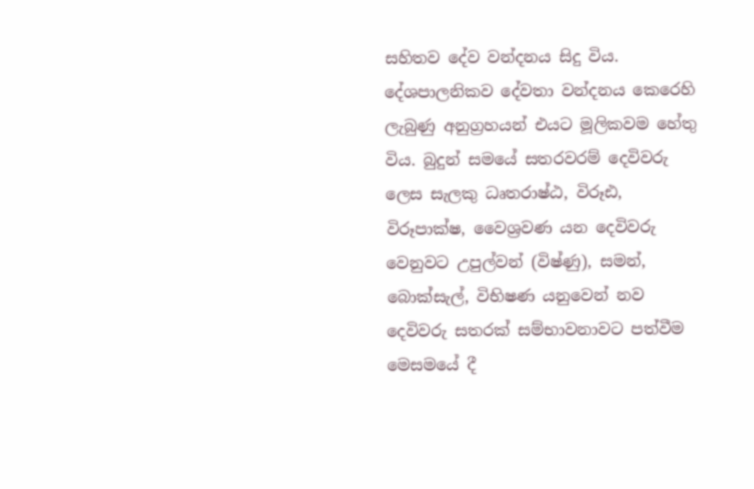සහිතව දේව වන්දනය සිදු විය. දේශපාලනිකව දේවතා වන්දනය කෙරෙහි ලැබුණු අනුග්‍රහයන් එයට මූලිකවම හේතු විය. බුදුන් සමයේ සතරවරම් දෙවිවරු ලෙස සැලකු ධෘතරාෂ්ඨ, විරූඪ, විරූපාක්ෂ, වෛශ්‍රවණ යන දෙවිවරු වෙනුවට උපුල්වන් (විෂ්ණු), සමන්, බොක්සැල්, විභිෂණ යනුවෙන් නව දෙවිවරු සතරක් සම්භාවනාවට පත්වීම මෙසමයේ දී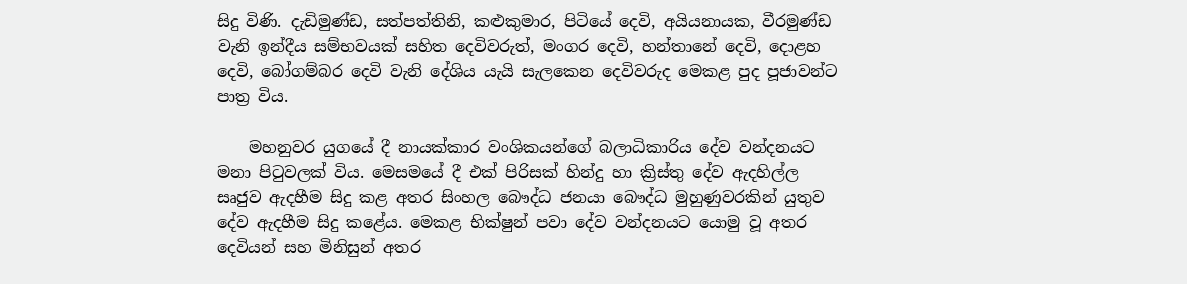සිදු විණි. දැඩිමුණ්ඩ, සත්පත්තිනි, කළුකුමාර, පිටියේ දෙවි, අයියනායක, වීරමුණ්ඩ වැනි ඉන්දීය සම්භවයක් සහිත දෙවිවරුත්, මංගර දෙවි, හන්තානේ දෙවි, දොළහ දෙවි, බෝගම්බර දෙවි වැනි දේශිය යැයි සැලකෙන දෙවිවරුද මෙකළ පුද පූජාවන්ට පාත්‍ර විය.

    මහනුවර යුගයේ දී නායක්කාර වංශිකයන්ගේ බලාධිකාරිය දේව වන්දනයට මනා පිටුවලක් විය. මෙසමයේ දී එක් පිරිසක් හින්දු හා ක්‍රිස්තු දේව ඇදහිල්ල සෘජුව ඇදහීම සිදු කළ අතර සිංහල බෞද්ධ ජනයා බෞද්ධ මුහුණුවරකින් යුතුව දේව ඇදහීම සිදු කළේය. මෙකළ භික්ෂුන් පවා දේව වන්දනයට යොමු වූ අතර දෙවියන් සහ මිනිසුන් අතර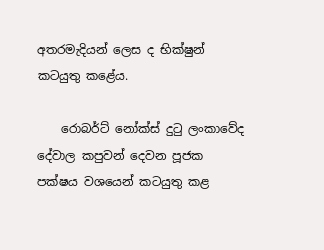අතරමැදියන් ලෙස ද භික්ෂුන් කටයුතු කළේය.

    රොබර්ට් නෝක්ස් දුටු ලංකාවේද දේවාල කපුවන් දෙවන පූජක පක්ෂය වශයෙන් කටයුතු කළ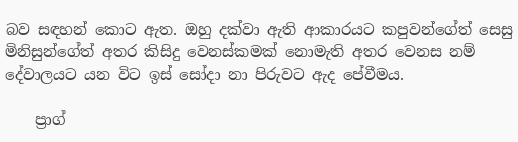බව සඳහන් කොට ඇත. ඔහු දක්වා ඇති ආකාරයට කපුවන්ගේත් සෙසු මිනිසුන්ගේත් අතර කිසිදු වෙනස්කමක් නොමැති අතර වෙනස නම් දේවාලයට යන විට ඉස් සෝදා නා පිරුවට ඇද පේවීමය.

    ප්‍රාග්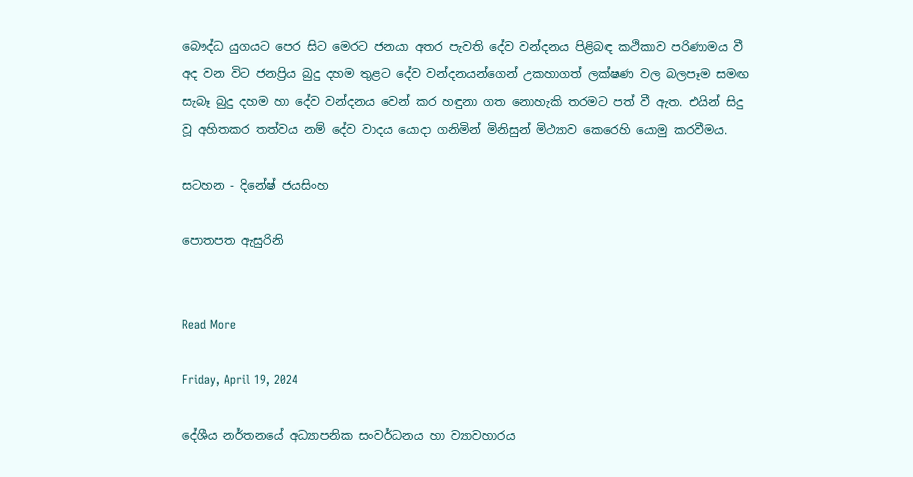බෞද්ධ යුගයට පෙර සිට මෙරට ජනයා අතර පැවති දේව වන්දනය පිළිබඳ කථිකාව පරිණාමය වී අද වන විට ජනප්‍රිය බුදු දහම තුළට දේව වන්දනයන්ගෙන් උකහාගත් ලක්ෂණ වල බලපෑම සමඟ සැබෑ බුදු දහම හා දේව වන්දනය වෙන් කර හඳුනා ගත නොහැකි තරමට පත් වී ඇත. එයින් සිදු වූ අහිතකර තත්වය නම් දේව වාදය යොදා ගනිමින් මිනිසුන් මිථ්‍යාව කෙරෙහි යොමු කරවීමය.

සටහන - දිනේෂ් ජයසිංහ

පොතපත ඇසුරිනි


Read More

Friday, April 19, 2024

දේශීය නර්තනයේ අධ්‍යාපනික සංවර්ධනය හා ව්‍යාවහාරය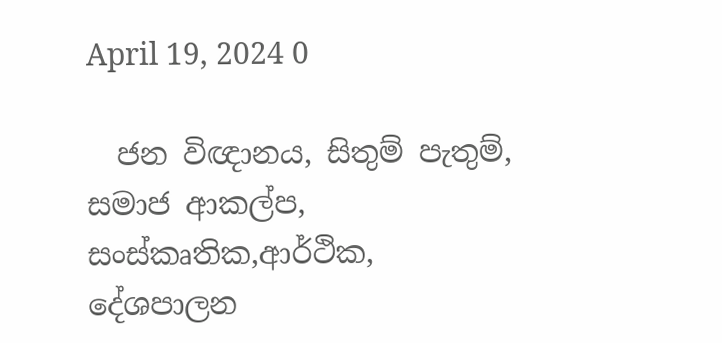April 19, 2024 0

  ජන විඥානය, සිතුම් පැතුම්, සමාජ ආකල්ප, සංස්කෘතික,ආර්ථික, දේශපාලන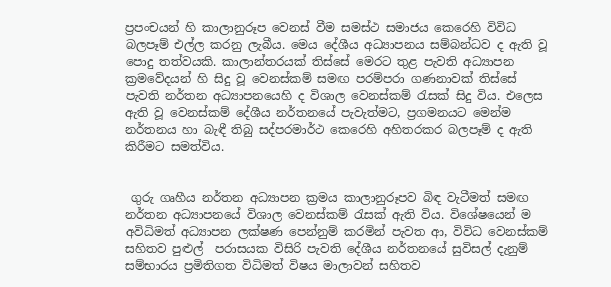ප්‍රපංචයන් හි කාලානුරූප වෙනස් වීම සමස්ථ සමාජය කෙරෙහි විවිධ බලපෑම් එල්ල කරනු ලැබීය. මෙය දේශීය අධ්‍යාපනය සම්බන්ධව ද ඇති වූ පොදු තත්වයකි. කාලාන්තරයක් තිස්සේ මෙරට තුළ පැවති අධ්‍යාපන ක්‍රමවේදයන් හි සිදු වූ වෙනස්කම් සමඟ පරම්පරා ගණනාවක් තිස්සේ පැවති නර්තන අධ්‍යාපනයෙහි ද විශාල වෙනස්කම් රැසක් සිදු විය. එලෙස ඇති වූ වෙනස්කම් දේශීය නර්තනයේ පැවැත්මට, ප්‍රගමනයට මෙන්ම නර්තනය හා බැඳී තිබු සද්පරමාර්ථ කෙරෙහි අහිතරකර බලපෑම් ද ඇති කිරීමට සමත්විය.


 ගුරු ගෘහීය නර්තන අධ්‍යාපන ක්‍රමය කාලානුරූපව බිඳ වැටීමත් සමඟ  නර්තන අධ්‍යාපනයේ විශාල වෙනස්කම් රැසක් ඇති විය. විශේෂයෙන් ම අවිධිමත් අධ්‍යාපන ලක්ෂණ පෙන්නුම් කරමින් පැවත ආ, විවිධ වෙනස්කම් සහිතව පුළුල්  පරාසයක විසිරි පැවති දේශීය නර්තනයේ සුවිසල් දැනුම් සම්භාරය ප්‍රමිතිගත විධිමත් විෂය මාලාවන් සහිතව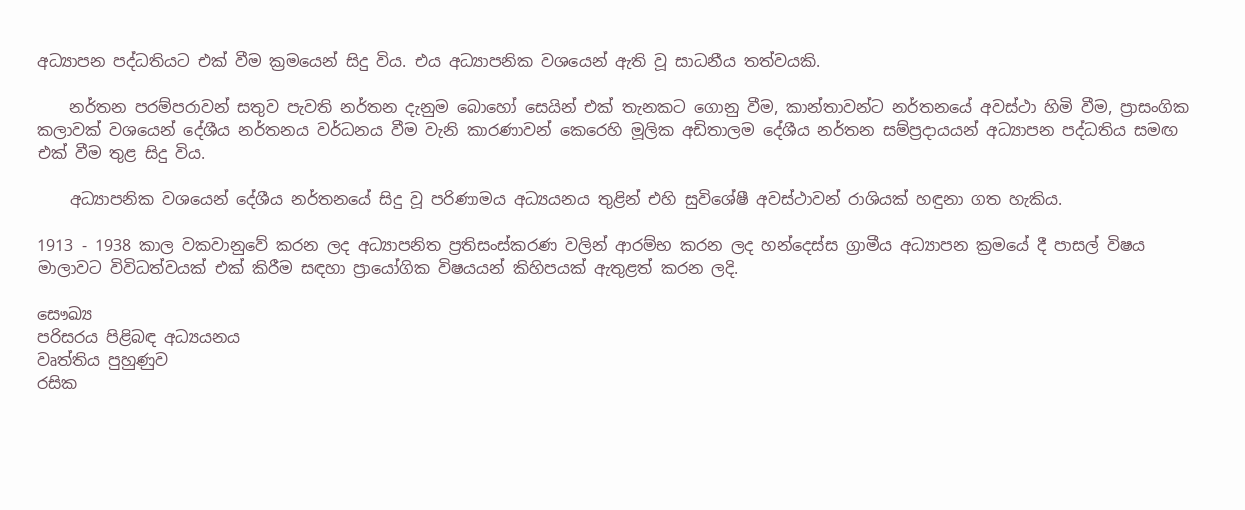අධ්‍යාපන පද්ධතියට එක් වීම ක්‍රමයෙන් සිදු විය. එය අධ්‍යාපනික වශයෙන් ඇති වූ සාධනීය තත්වයකි.

    නර්තන පරම්පරාවන් සතුව පැවති නර්තන දැනුම බොහෝ සෙයින් එක් තැනකට ගොනු වීම, කාන්තාවන්ට නර්තනයේ අවස්ථා හිමි වීම, ප්‍රාසංගික කලාවක් වශයෙන් දේශීය නර්තනය වර්ධනය වීම වැනි කාරණාවන් කෙරෙහි මූලික අඩිතාලම දේශීය නර්තන සම්ප්‍රදායයන් අධ්‍යාපන පද්ධතිය සමඟ එක් වීම තුළ සිදු විය.

    අධ්‍යාපනික වශයෙන් දේශීය නර්තනයේ සිදු වූ පරිණාමය අධ්‍යයනය තුළින් එහි සුවිශේෂී අවස්ථාවන් රාශියක් හඳුනා ගත හැකිය.

1913 ‐ 1938 කාල වකවානුවේ කරන ලද අධ්‍යාපනිත ප්‍රතිසංස්කරණ වලින් ආරම්භ කරන ලද හන්දෙස්ස ග්‍රාමීය අධ්‍යාපන ක්‍රමයේ දී පාසල් විෂය මාලාවට විවිධත්වයක් එක් කිරීම සඳහා ප්‍රායෝගික විෂයයන් කිහිපයක් ඇතුළත් කරන ලදි.

සෞඛ්‍ය
පරිසරය පිළිබඳ අධ්‍යයනය
වෘත්තිය පුහුණුව
රසික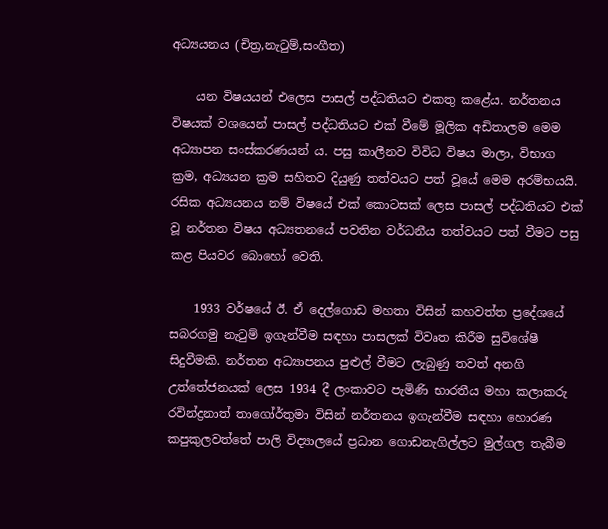අධ්‍යයනය (චිත්‍ර,නැටුම්,සංගීත)

    යන විෂයයන් එලෙස පාසල් පද්ධතියට එකතු කළේය. නර්තනය විෂයක් වශයෙන් පාසල් පද්ධතියට එක් වීමේ මූලික අඩිතාලම මෙම අධ්‍යාපන සංස්කරණයන් ය. පසු කාලීනව විවිධ විෂය මාලා, විභාග ක්‍රම, අධ්‍යයන ක්‍රම සහිතව දියුණු තත්වයට පත් වූයේ මෙම අරම්භයයි. රසික අධ්‍යයනය නම් විෂයේ එක් කොටසක් ලෙස පාසල් පද්ධතියට එක් වූ නර්තන විෂය අධ්‍යතනයේ පවතින වර්ධනීය තත්වයට පත් වීමට පසු කළ පියවර බොහෝ වෙති.

    1933 වර්ෂයේ ඊ. ඒ දෙල්ගොඩ මහතා විසින් කහවත්ත ප්‍රදේශයේ සබරගමු නැටුම් ඉගැන්වීම සඳහා පාසලක් විවෘත කිරීම සුවිශේෂී සිදුවීමකි. නර්තන අධ්‍යාපනය පුළුල් වීමට ලැබුණු තවත් අනගි උත්තේජනයක් ලෙස 1934 දී ලංකාවට පැමිණි භාරතීය මහා කලාකරු රවින්ද්‍රනාත් තාගෝර්තුමා විසින් නර්තනය ඉගැන්වීම සඳහා හොරණ කපුකුලවත්තේ පාලි විද්‍යාලයේ ප්‍රධාන ගොඩනැගිල්ලට මුල්ගල තැබීම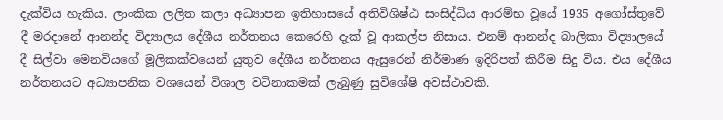දැක්විය හැකිය. ලාංකික ලලිත කලා අධ්‍යාපන ඉතිහාසයේ අතිවිශිෂ්ඨ සංසිද්ධිය ආරම්භ වූයේ 1935 අගෝස්තුවේ දී මරදානේ ආනන්ද විද්‍යාලය දේශීය නර්තනය කෙරෙහි දැක් වූ ආකල්ප නිසාය. එනම් ආනන්ද බාලිකා විද්‍යාලයේ දී සිල්වා මෙනවියගේ මූලිකක්වයෙන් යුතුව දේශීය නර්තනය ඇසුරෙන් නිර්මාණ ඉදිරිපත් කිරීම සිදු විය. එය දේශීය නර්තනයට අධ්‍යාපනික වශයෙන් විශාල වටිනාකමක් ලැබුණු සුවිශේෂි අවස්ථාවකි.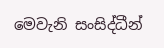මෙවැනි සංසිද්ධීන්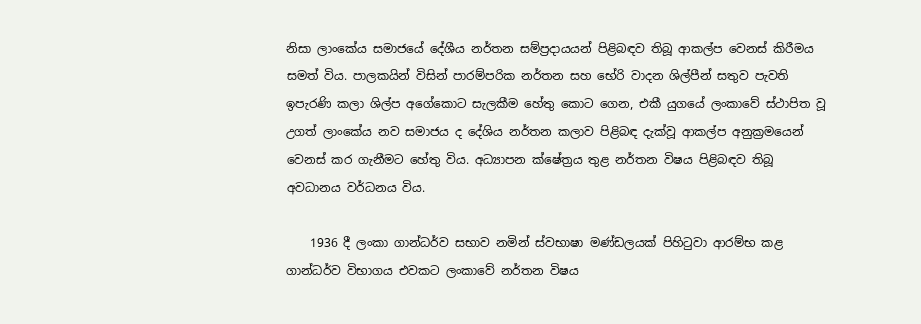නිසා ලාංකේය සමාජයේ දේශීය නර්තන සම්ප්‍රදායයන් පිළිබඳව තිබූ ආකල්ප වෙනස් කිරීමය සමත් විය. පාලකයින් විසින් පාරම්පරික නර්තන සහ භේරි වාදන ශිල්පීන් සතුව පැවති ඉපැරණි කලා ශිල්ප අගේකොට සැලකීම හේතු කොට ගෙන, එකී යුගයේ ලංකාවේ ස්ථාපිත වූ උගත් ලාංකේය නව සමාජය ද දේශිය නර්තන කලාව පිළිබඳ දැක්වූ ආකල්ප අනුක්‍රමයෙන් වෙනස් කර ගැනීමට හේතු විය. අධ්‍යාපන ක්ෂේත්‍රය තුළ නර්තන විෂය පිළිබඳව තිබූ අවධානය වර්ධනය විය.

    1936 දී ලංකා ගාන්ධර්ව සභාව නමින් ස්වභාෂා මණ්ඩලයක් පිහිටුවා ආරම්භ කළ ගාන්ධර්ව විභාගය එවකට ලංකාවේ නර්තන විෂය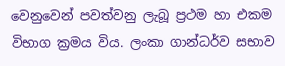වෙනුවෙන් පවත්වනු ලැබූ ප්‍රථම හා එකම විභාග ක්‍රමය විය. ලංකා ගාන්ධර්ව සභාව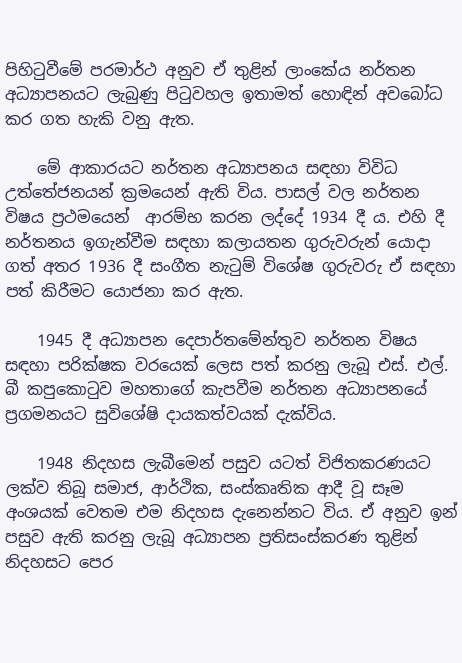පිහිටුවීමේ පරමාර්ථ අනුව ඒ තුළින් ලාංකේය නර්තන අධ්‍යාපනයට ලැබුණු පිටුවහල ඉතාමත් හොඳින් අවබෝධ කර ගත හැකි වනු ඇත.

    මේ ආකාරයට නර්තන අධ්‍යාපනය සඳහා විවිධ උත්තේජනයන් ක්‍රමයෙන් ඇති විය. පාසල් වල නර්තන විෂය ප්‍රථමයෙන්  ආරම්භ කරන ලද්දේ 1934 දී ය. එහි දී නර්තනය ඉගැන්වීම සඳහා කලායතන ගුරුවරුන් යොදා ගත් අතර 1936 දී සංගීත නැටුම් විශේෂ ගුරුවරු ඒ සඳහා පත් කිරීමට යොජනා කර ඇත.

    1945 දී අධ්‍යාපන දෙපාර්තමේන්තුව නර්තන විෂය සඳහා පරික්ෂක වරයෙක් ලෙස පත් කරනු ලැබූ එස්. එල්. බී කපුකොටුව මහතාගේ කැපවීම නර්තන අධ්‍යාපනයේ ප්‍රගමනයට සුවිශේෂි දායකත්වයක් දැක්විය.

    1948 නිදහස ලැබීමෙන් පසුව යටත් විජිතකරණයට ලක්ව තිබූ සමාජ, ආර්ථික, සංස්කෘතික ආදී වූ සෑම අංශයක් වෙතම එම නිදහස දැනෙන්නට විය. ඒ අනුව ඉන් පසුව ඇති කරනු ලැබූ අධ්‍යාපන ප්‍රතිසංස්කරණ තුළින් නිදහසට පෙර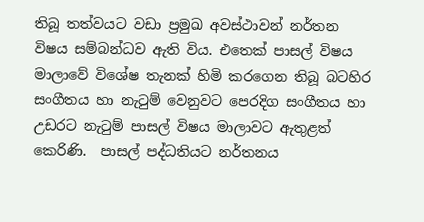තිබූ තත්වයට වඩා ප්‍රමුඛ අවස්ථාවන් නර්තන විෂය සම්බන්ධව ඇති විය. එතෙක් පාසල් විෂය මාලාවේ විශේෂ තැනක් හිමි කරගෙන තිබූ බටහිර සංගීතය හා නැටුම් වෙනුවට පෙරදිග සංගීතය හා උඩරට නැටුම් පාසල් විෂය මාලාවට ඇතුළත් කෙරිණි.  පාසල් පද්ධතියට නර්තනය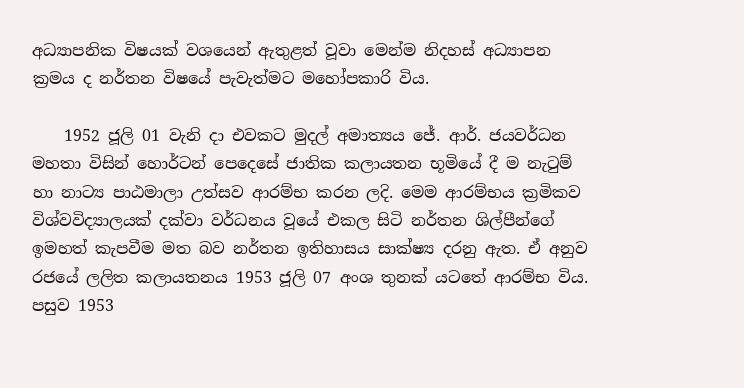අධ්‍යාපනික විෂයක් වශයෙන් ඇතුළත් වූවා මෙන්ම නිදහස් අධ්‍යාපන ක්‍රමය ද නර්තන විෂයේ පැවැත්මට මහෝපකාරි විය.

    1952 ජූලි 01 වැනි දා එවකට මුදල් අමාත්‍යය ජේ. ආර්. ජයවර්ධන මහතා විසින් හොර්ටන් පෙදෙසේ ජාතික කලායතන භූමියේ දී ම නැටුම් හා නාට්‍ය පාඨමාලා උත්සව ආරම්භ කරන ලදි. මෙම ආරම්භය ක්‍රමිකව විශ්වවිද්‍යාලයක් දක්වා වර්ධනය වූයේ එකල සිටි නර්තන ශිල්පීන්ගේ ඉමහත් කැපවීම මත බව නර්තන ඉතිහාසය සාක්ෂ්‍ය දරනු ඇත. ඒ අනුව රජයේ ලලිත කලායතනය 1953 ජූලි 07 අංශ තුනක් යටතේ ආරම්භ විය. පසුව 1953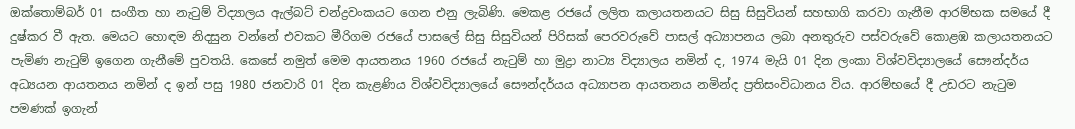ඔක්තොම්බර් 01 සංගීත හා නැටුම් විද්‍යාලය ඇල්බට් චන්ද්‍රවංකයට ගෙන එනු ලැබිණි. මෙකළ රජයේ ලලිත කලායතනයට සිසු සිසුවියන් සහභාගි කරවා ගැනීම ආරම්භක සමයේ දී දුෂ්කර වී ඇත. මෙයට හොඳම නිදසුන වන්නේ එවකට මීරිගම රජයේ පාසලේ සිසු සිසුවියන් පිරිසක් පෙරවරුවේ පාසල් අධ්‍යාපනය ලබා අනතුරුව පස්වරුවේ කොළඹ කලායතනයට පැමිණ නැටුම් ඉගෙන ගැනීමේ පුවතයි. කෙසේ නමුත් මෙම ආයතනය 1960 රජයේ නැටුම් හා මුද්‍රා නාට්‍ය විද්‍යාලය නමින් ද, 1974 මැයි 01 දින ලංකා විශ්වවිද්‍යාලයේ සෞන්දර්ය අධ්‍යයන ආයතනය නමින් ද ඉන් පසු 1980 ජනවාරි 01 දින කැළණිය විශ්වවිද්‍යාලයේ සෞන්දර්යය අධ්‍යාපන ආයතනය නමින්ද ප්‍රතිසංවිධානය විය. ආරම්භයේ දී උඩරට නැටුම පමණක් ඉගැන්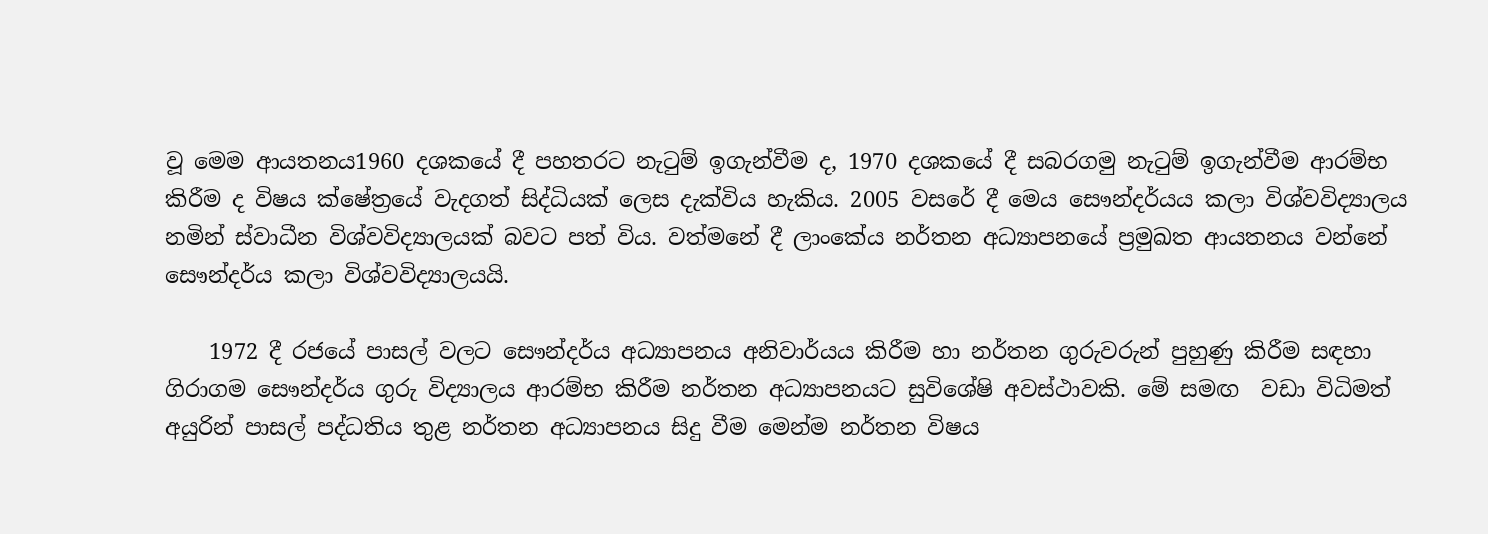වූ මෙම ආයතනය1960 දශකයේ දී පහතරට නැටුම් ඉගැන්වීම ද, 1970 දශකයේ දී සබරගමු නැටුම් ඉගැන්වීම ආරම්භ කිරීම ද විෂය ක්ෂේත්‍රයේ වැදගත් සිද්ධියක් ලෙස දැක්විය හැකිය. 2005 වසරේ දී මෙය සෞන්දර්යය කලා විශ්වවිද්‍යාලය නමින් ස්වාධීන විශ්වවිද්‍යාලයක් බවට පත් විය. වත්මනේ දී ලාංකේය නර්තන අධ්‍යාපනයේ ප්‍රමුඛත ආයතනය වන්නේ සෞන්දර්ය කලා විශ්වවිද්‍යාලයයි.

    1972 දී රජයේ පාසල් වලට සෞන්දර්ය අධ්‍යාපනය අනිවාර්යය කිරීම හා නර්තන ගුරුවරුන් පුහුණු කිරීම සඳහා ගිරාගම සෞන්දර්ය ගුරු විද්‍යාලය ආරම්භ කිරීම නර්තන අධ්‍යාපනයට සුවිශේෂි අවස්ථාවකි. මේ සමඟ  වඩා විධිමත් අයුරින් පාසල් පද්ධතිය තුළ නර්තන අධ්‍යාපනය සිදු වීම මෙන්ම නර්තන විෂය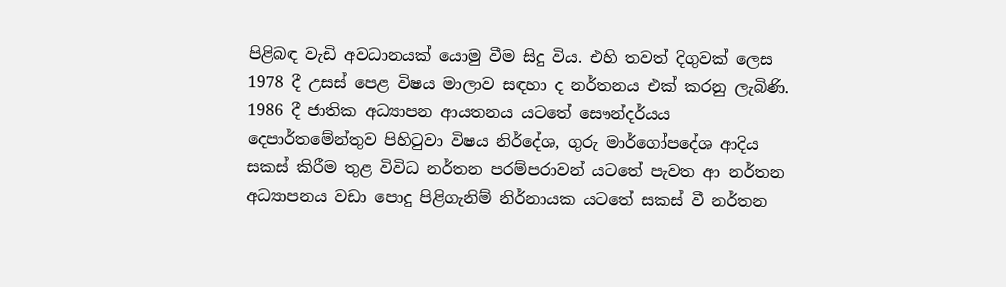පිළිබඳ වැඩි අවධානයක් යොමු වීම සිදු විය. එහි තවත් දිගුවක් ලෙස 1978 දී උසස් පෙළ විෂය මාලාව සඳහා ද නර්තනය එක් කරනු ලැබිණි. 1986 දී ජාතික අධ්‍යාපන ආයතනය යටතේ සෞන්දර්යය දෙපාර්තමේන්තුව පිහිටුවා විෂය නිර්දේශ, ගුරු මාර්ගෝපදේශ ආදිය සකස් කිරීම තුළ විවිධ නර්තන පරම්පරාවන් යටතේ පැවත ආ නර්තන අධ්‍යාපනය වඩා පොදු පිළිගැනිම් නිර්නායක යටතේ සකස් වී නර්තන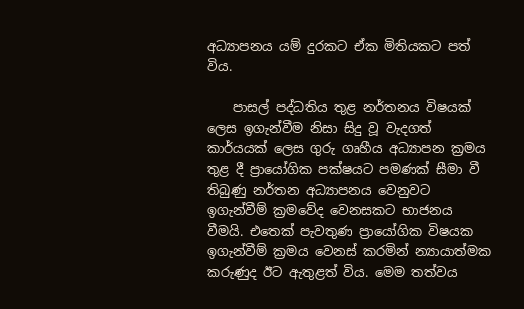අධ්‍යාපනය යම් දුරකට ඒක මිතියකට පත් විය.

    පාසල් පද්ධතිය තුළ නර්තනය විෂයක් ලෙස ඉගැන්වීම නිසා සිදු වූ වැදගත් කාර්යයක් ලෙස ගුරු ගෘහීය අධ්‍යාපන ක්‍රමය තුළ දී ප්‍රායෝගික පක්ෂයට පමණක් සීමා වී තිබුණු නර්තන අධ්‍යාපනය වෙනුවට ඉගැන්වීම් ක්‍රමවේද වෙනසකට භාජනය වීමයි. එතෙක් පැවතුණ ප්‍රායෝගික විෂයක ඉගැන්වීම් ක්‍රමය වෙනස් කරමින් න්‍යායාත්මක කරුණුද ඊට ඇතුළත් විය. මෙම තත්වය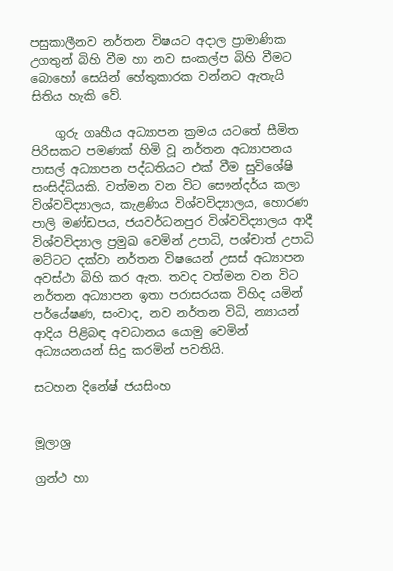පසුකාලීනව නර්තන විෂයට අදාල ප්‍රාමාණික උගතුන් බිහි වීම හා නව සංකල්ප බිහි වීමට බොහෝ සෙයින් හේතුකාරක වන්නට ඇතැයි සිතිය හැකි වේ.

    ගුරු ගෘහීය අධ්‍යාපන ක්‍රමය යටතේ සීමිත පිරිසකට පමණක් හිමි වූ නර්තන අධ්‍යාපනය පාසල් අධ්‍යාපන පද්ධතියට එක් වීම සුවිශේෂි සංසිද්ධියකි. වත්මන වන විට සෞන්දර්ය කලා විශ්වවිද්‍යාලය, කැළණිය විශ්වවිද්‍යාලය, හොරණ පාලි මණ්ඩපය, ජයවර්ධනපුර විශ්වවිද්‍යාලය ආදී විශ්වවිද්‍යාල ප්‍රමුඛ වෙමින් උපාධි, පශ්චාත් උපාධි මට්ටට දක්වා නර්තන විෂයෙන් උසස් අධ්‍යාපන අවස්ථා බිහි කර ඇත. තවද වත්මන වන විට නර්තන අධ්‍යාපන ඉතා පරාසරයක විහිද යමින් පර්යේෂණ, සංවාද, නව නර්තන විධි, න්‍යායන් ආදිය පිළිබඳ අවධානය යොමු වෙමින් අධ්‍යයනයන් සිදු කරමින් පවතියි.

සටහන දිනේෂ් ජයසිංහ


මූලාශ්‍ර

ග්‍රන්ථ හා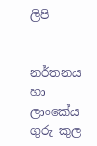ලිපි


නර්තනය හා ලාංකේය ගුරු කුල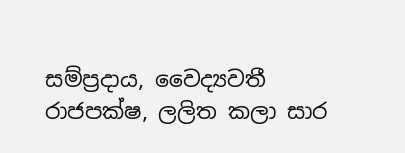සම්ප්‍රදාය, වෛද්‍යවතී රාජපක්ෂ, ලලිත කලා සාර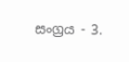සංග්‍රය - 3.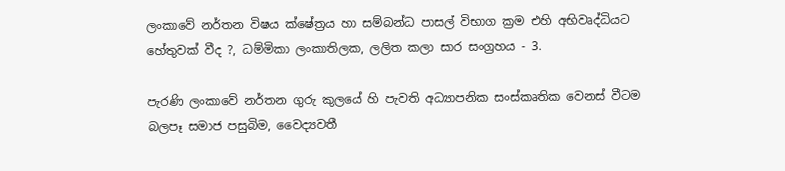ලංකාවේ නර්තන විෂය ක්ෂේත්‍රය හා සම්බන්ධ පාසල් විභාග ක්‍රම එහි අභිවෘද්ධියට හේතුවක් වීද ?, ධම්මිකා ලංකාතිලක, ලලිත කලා සාර සංග්‍රහය - 3.

පැරණි ලංකාවේ නර්තන ගුරු කුලයේ හි පැවති අධ්‍යාපනික සංස්කෘතික වෙනස් වීටම බලපෑ සමාජ පසුබිම, වෛද්‍යවතී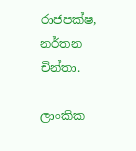රාජපක්ෂ, නර්තන චින්තා.

ලාංකික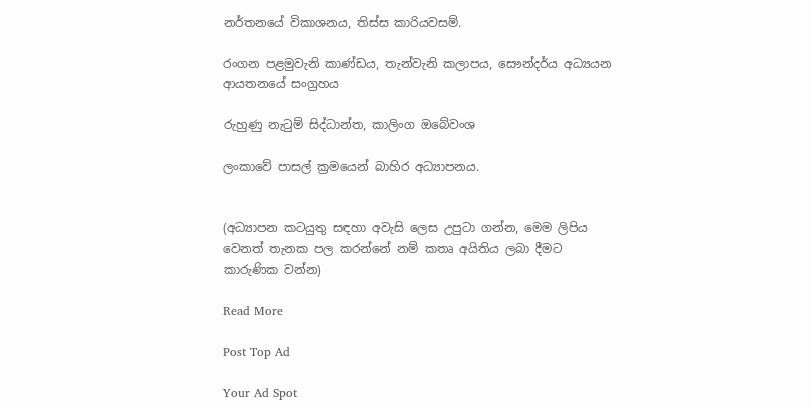නර්තනයේ විකාශනය, තිස්ස කාරියවසම්.

රංගන පළමුවැනි කාණ්ඩය, තැන්වැනි කලාපය, සෞන්දර්ය අධ්‍යයන ආයතනයේ සංග්‍රහය

රුහුණු නැටුම් සිද්ධාන්ත, කාලිංග ඔබේවංශ

ලංකාවේ පාසල් ක්‍රමයෙන් බාහිර අධ්‍යාපනය.


(අධ්‍යාපන කටයුතු සඳහා අවැසි ලෙස උපුටා ගන්න, මෙම ලිපිය වෙනත් තැනක පල කරන්නේ නම් කතෘ අයිතිය ලබා දීමට කාරුණික වන්න)

Read More

Post Top Ad

Your Ad Spot